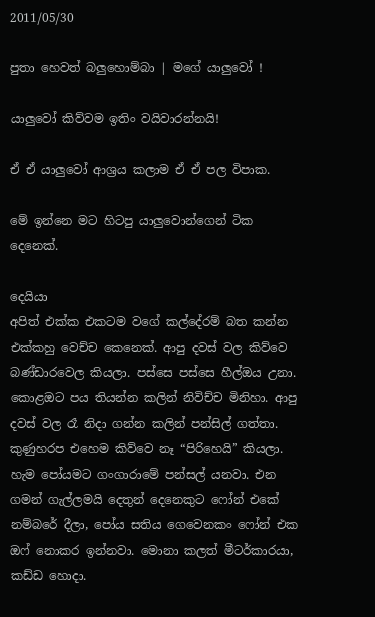2011/05/30

පුතා හෙවත් බලුහොම්බා | මගේ යාලුවෝ !

යාලුවෝ කිව්වම ඉතිං වයිවාරන්නයි!

ඒ ඒ යාලුවෝ ආශ්‍රය කලාම ඒ ඒ පල විපාක.

මේ ඉන්නෙ මට හිටපු යාලුවොන්ගෙන් ටික දෙනෙක්.

දෙයියා
අපිත් එක්ක එකටම වගේ කල්දේරම් බත කන්න එක්කහු වෙච්ච කෙනෙක්. ආපු දවස් වල කිව්වෙ බණ්ඩාරවෙල කියලා. පස්සෙ පස්සෙ හීල්ඔය උනා. කොළඔට පය තියන්න කලින් නිවිච්ච මිනිහා. ආපු දවස් වල රෑ නිදා ගන්න කලින් පන්සිල් ගත්තා. කුණුහරප එහෙම කිව්වෙ නෑ “පිරිහෙයි” කියලා. හැම පෝයමට ගංගාරාමේ පන්සල් යනවා. එන ගමන් ගැල්ලමයි දෙතුන් දෙනෙකුට ෆෝන් එකේ නම්බරේ දීලා, පෝය සතිය ගෙවෙනකං ෆෝන් එක ඔෆ් නොකර ඉන්නවා. මොනා කලත් මීටර්කාරයා, කඩ්ඩ හොදා.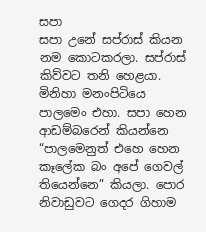සපා
සපා උනේ සප්රාස් කියන නම කොටකරලා. සප්රාස් කිව්වට තනි හෙළයා. මිනිහා මනංපිටියෙ පාලමෙං එහා. සපා හෙන ආඩම්බරෙන් කියන්නෙ “පාලමෙනුත් එහෙ හෙන කෑලේක බං අපේ ගෙවල් තියෙන්නෙ” කියලා. පොර නිවාඩුවට ගෙදර ගිහාම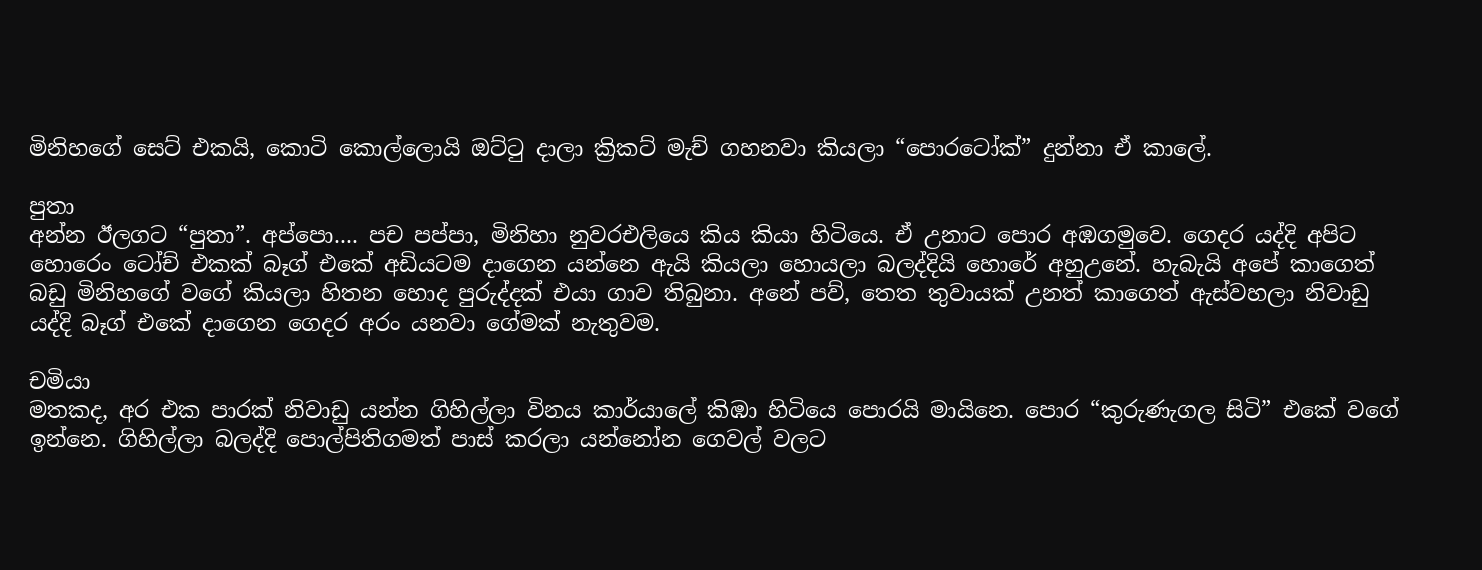මිනිහගේ සෙට් එකයි, කොටි කොල්ලොයි ඔට්ටු දාලා ක්‍රිකට් මැච් ගහනවා කියලා “පොරටෝක්” දුන්නා ඒ කාලේ.

පුතා
අන්න ඊලගට “පුතා”. අප්පො.... පච පප්පා, මිනිහා නුවරඑලියෙ කිය කියා හිටියෙ. ඒ උනාට පොර අඹගමුවෙ. ගෙදර යද්දි අපිට හොරෙං ටෝච් එකක් බෑග් එකේ අඩියටම දාගෙන යන්නෙ ඇයි කියලා හොයලා බලද්දියි හොරේ අහුඋනේ. හැබැයි අපේ කාගෙත් බඩු මිනිහගේ වගේ කියලා හිතන හොද පුරුද්දක් එයා ගාව තිබුනා. අනේ පව්, තෙත තුවායක් උනත් කාගෙත් ඇස්වහලා නිවාඩු යද්දි බෑග් එකේ දාගෙන ගෙදර අරං යනවා ගේමක් නැතුවම.

චමියා
මතකද, අර එක පාරක් නිවාඩු යන්න ගිහිල්ලා විනය කාර්යාලේ කිඹා හිටියෙ පොරයි මායිනෙ. පොර “කුරුණැගල සිටි” එකේ වගේ ඉන්නෙ. ගිහිල්ලා බලද්දි පොල්පිතිගමත් පාස් කරලා යන්නෝන ගෙවල් වලට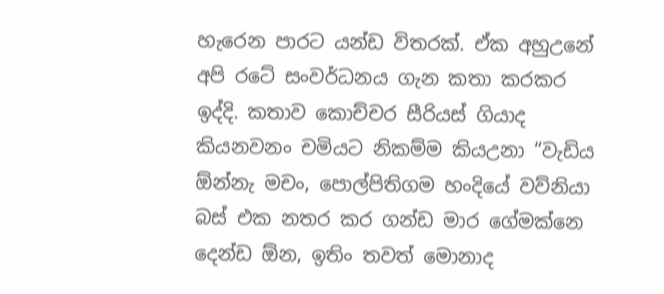හැරෙන පාරට යන්ඩ විතරක්. ඒක අහුඋනේ අපි රටේ සංවර්ධනය ගැන කතා කරකර ඉද්දි. කතාව කොච්චර සීරියස් ගියාද කියනවනං චමියට නිකම්ම කියඋනා “වැඩිය ඕන්නැ මචං, පොල්පිතිගම හංදියේ වව්නියා බස් එක නතර කර ගන්ඩ මාර ගේමක්නෙ දෙන්ඩ ඕන, ඉතිං තවත් මොනාද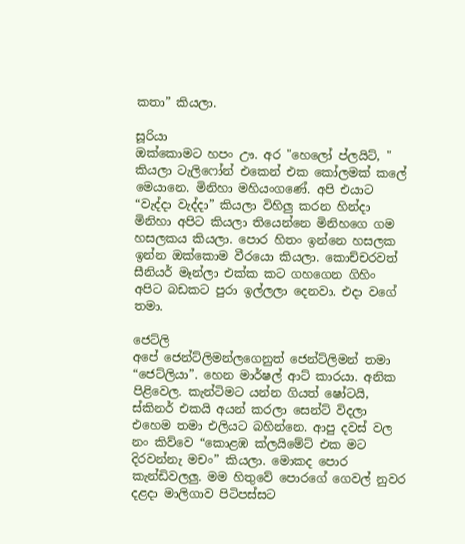කතා” කියලා.

සූරියා
ඔක්කොමට හපං ඌ. අර "හෙලෝ ප්ලයිට්, " කියලා ටැලිෆෝන් එකෙන් එක කෝලමක් කලේ මෙයානෙ. මිනිහා මහියංගණේ. අපි එයාට “වැද්දා වැද්දා” කියලා විහිලු කරන හින්දා මිනිහා අපිට කියලා තියෙන්නෙ මිනිහගෙ ගම හසලකය කියලා. පොර හිතං ඉන්නෙ හසලක ඉන්න ඔක්කොම වීරයො කියලා. කොච්චරවත් සීනියර් මෑන්ලා එක්ක කට ගහගෙන ගිහිං අපිට බඩකට පුරා ඉල්ලලා දෙනවා. එදා වගේ තමා.

ජෙට්ලි
අපේ ජෙන්ට්ලිමන්ලගෙනුත් ජෙන්ට්ලිමන් තමා “ජෙට්ලියා”. හෙන මාර්ෂල් ආට් කාරයා. අනික පිළිවෙල. කැන්ටිමට යන්න ගියත් ෂෝටයි, ස්කිනර් එකයි අයන් කරලා සෙන්ට් විදලා එහෙම තමා එලියට බහින්නෙ. ආපු දවස් වල නං කිව්වෙ “කොළඹ ක්ලයිමේට් එක මට දිරවන්නැ මචං” කියලා. මොකද පොර කැන්ඩිවලලු. මම හිතුවේ පොරගේ ගෙවල් නුවර දළදා මාලිගාව පිටිපස්සට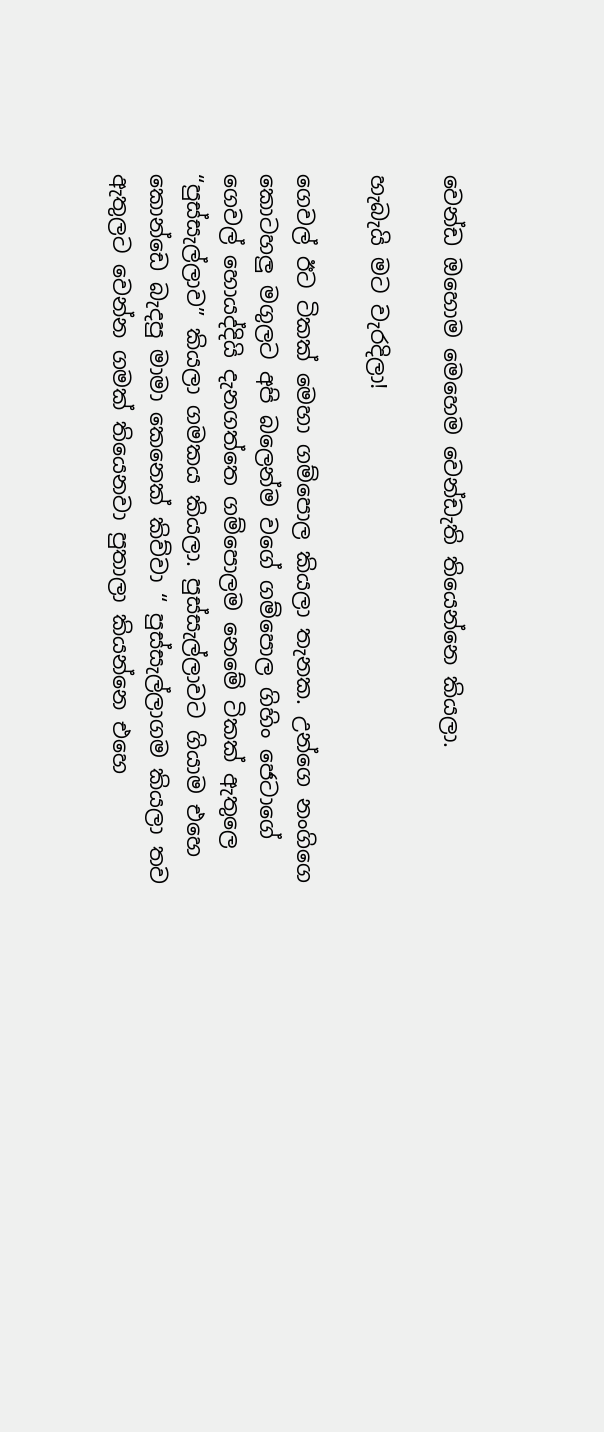වෙන්ඩ ඔහොම මෙහෙම වෙන්ඩැති තියෙන්නෙ කියලා.

හැබැයි මට වැරදිලා!

ගෙවල් ඊට ටිකක් මෙහා ගම්පොල කියලා තැනක. උන්ගෙ නංගිගෙ කොටහලු මගුලට අපි බලෙන්ම වගේ ගම්පොල ගිහිං ‍ජෙටාගේ ගෙවල් හොයද්දියි දැනගත්තෙ ගම්පොලම නෙමේ ටිකක් ඇතුලෙ “පුස්සැල්ලාව” කියලා ගමකය කියලා. පුස්සැල්ලාවට ගියාම එහෙ කොන්ඩෙ බැදපු මාමා කෙනෙක් කිව්වා‍ “ පුස්සැල්ලාගම කියලා තව ඇතුලට වෙන්න ගමක් තියෙනවා පුතාලා කියන්නෙ එහෙ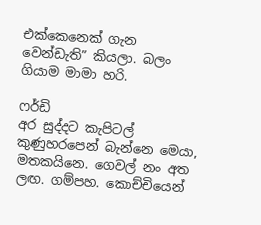එක්කෙනෙක් ගැන වෙන්ඩැති” කියලා. බලං ගියාම මාමා හරි.

ෆර්ඩි
අර සුද්දට කැපිටල් කුණුහරපෙන් බැන්නෙ මෙයා, මතකයිනෙ. ගෙවල් නං අත ලඟ. ගම්පහ. කොච්චියෙන්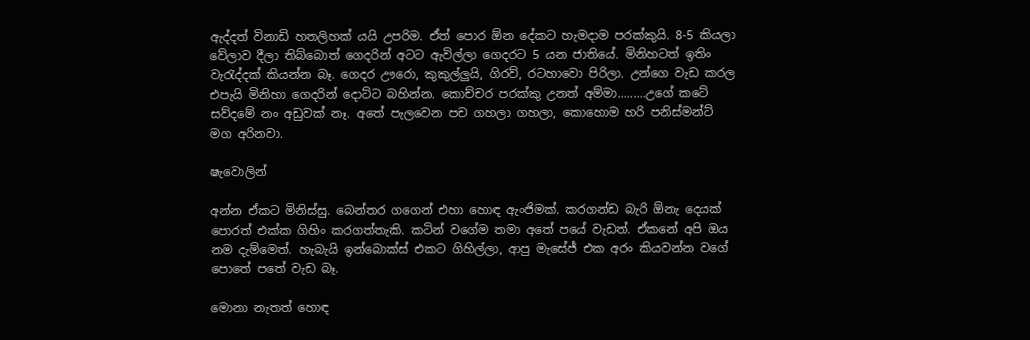ඇද්දත් විනාඩි හතලිහක් යයි උපරිම. ඒත් පොර ඕන දේකට හැමදාම පරක්කුයි. 8-5 කියලා වේලාව දීලා තිබ්බොත් ගෙදරින් අටට ඇවිල්ලා ගෙදරට 5 යන ජාතියේ. මිනිහටත් ඉතිං වැරැද්දක් කියන්න බෑ. ගෙදර ඌරො, කුකුල්ලුයි, ගිරව්, රටහාවො පිරිලා. උන්ගෙ වැඩ කරල එපැයි මිනිහා ගෙදරින් දොට්ට බහින්න. කොච්චර පරක්කු උනත් අම්මා.........උගේ කටේ සව්දමේ නං අඩුවක් නෑ. අතේ පැලවෙන පච ගහලා ගහලා, කොහොම හරි පනිස්මන්ට් මග අරිනවා.

ෂැවොලින්

අන්න ඒකට මිනිස්සු. බෙන්තර ගගෙන් එහා හොඳ ඇංජිමක්. කරගන්ඩ බැරි ඕනැ දෙයක් පොරත් එක්ක ගිහිං කරගත්තැකි. කටින් වගේම තමා අතේ පයේ වැඩත්. ඒකනේ අපි ඔය නම දැම්මෙත්. හැබැයි ඉන්බොක්ස් එකට ගිහිල්ලා, ආපු මැසේජ් එක අරං කියවන්න වගේ පොතේ පතේ වැඩ බෑ.

මොනා නැතත් හොඳ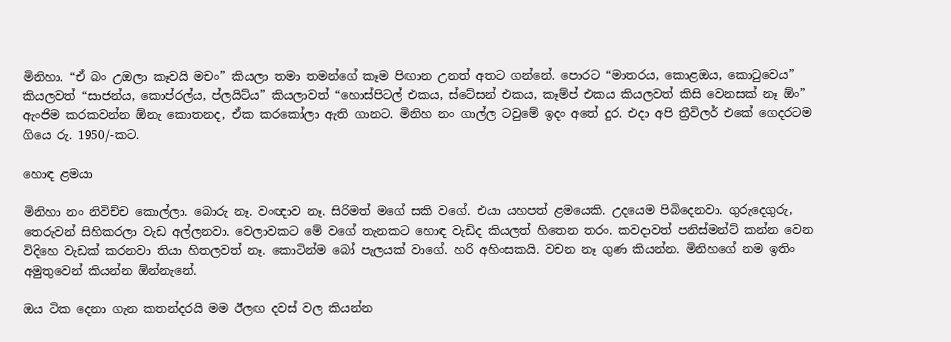මිනිහා. “ඒ බං උඔලා කෑවයි මචං” කියලා තමා තමන්ගේ කෑම පිඟාන උනත් අතට ගන්නේ. පොරට “මාතරය, කොළඔය, කොටුවෙය” කියලවත් “සාජන්ය, කොප්රල්ය, ප්ලයිට්ය” කියලාවත් “හොස්පිටල් එකය, ස්ටේසන් එකය, කෑම්ප් එකය කියලවත් කිසි වෙනසක් නෑ ඕං” ඇංජිම කරකවන්න ඕනැ කොතනද, ඒක කරකෝලා ඇති ගානට. මිනිහ නං ගාල්ල ටවුමේ ඉදං අතේ දුර. එදා අපි ත්‍රීවිලර් එකේ ගෙදරටම ගියෙ රු. 1950/-කට.

හොඳ ළමයා

මිනිහා නං නිවිච්ච කොල්ලා. බොරු නෑ. වංඥාව නෑ. සිරිමත් මගේ සකි වගේ. එයා යහපත් ළමයෙකි. උදයෙම පිබිදෙනවා. ගුරුදෙගුරු, තෙරුවන් සිහිකරලා වැඩ අල්ලනවා. වෙලාවකට මේ වගේ තැනකට හොඳ වැඩිද කියලත් හිතෙන තරං. කවදාවත් පනිස්මන්ට් කන්න වෙන විදිහෙ වැඩක් කරනවා තියා හිතලවත් නෑ. කොටින්ම බෝ පැලයක් වාගේ. හරි අහිංසකයි. වචන නෑ ගුණ කියන්න. මිනිහගේ නම ඉතිං අමුතුවෙන් කියන්න ඕන්නැනේ.

ඔය ටික දෙනා ගැන කතන්දරයි මම ඊලඟ දවස් වල කියන්න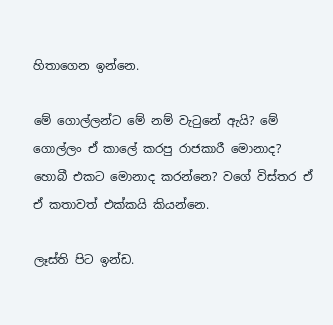හිතාගෙන ඉන්නෙ.

මේ ගොල්ලන්ට මේ නම් වැටුනේ ඇයි? මේ ගොල්ලං ඒ කාලේ කරපු රාජකාරී මොනාද? හොබී එකට මොනාද කරන්නෙ? වගේ විස්තර ඒ ඒ කතාවත් එක්කයි කියන්නෙ.

ලෑස්ති පිට ඉන්ඩ.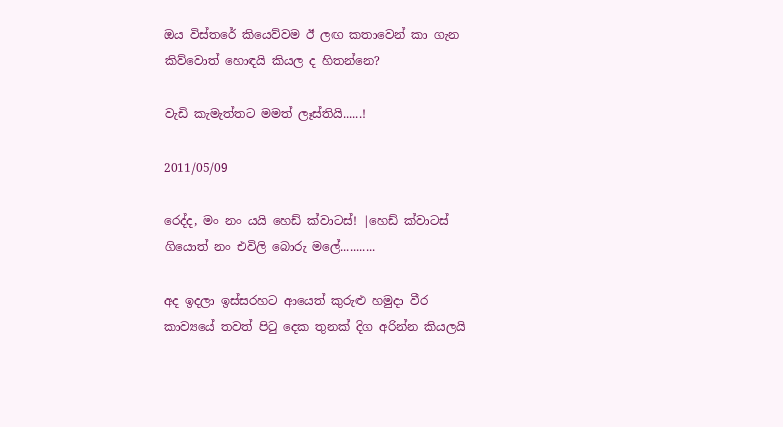ඔය විස්තරේ කියෙව්වම ඊ ලඟ කතාවෙන් කා ගැන කිව්වොත් හොඳයි කියල ද හිතන්නෙ?

වැඩි කැමැත්තට මමත් ලෑස්තියි......!

2011/05/09

රෙද්ද, මං නං යයි හෙඩ් ක්වාටස්! |හෙඩ් ක්වාටස් ගියොත් නං එවිලි බොරු මලේ...........

අද ඉදලා ඉස්සරහට ආයෙත් කුරුළු හමුදා වීර කාව්‍ය‍යේ තවත් පිටු දෙක තුනක් දිග අරින්න කියලයි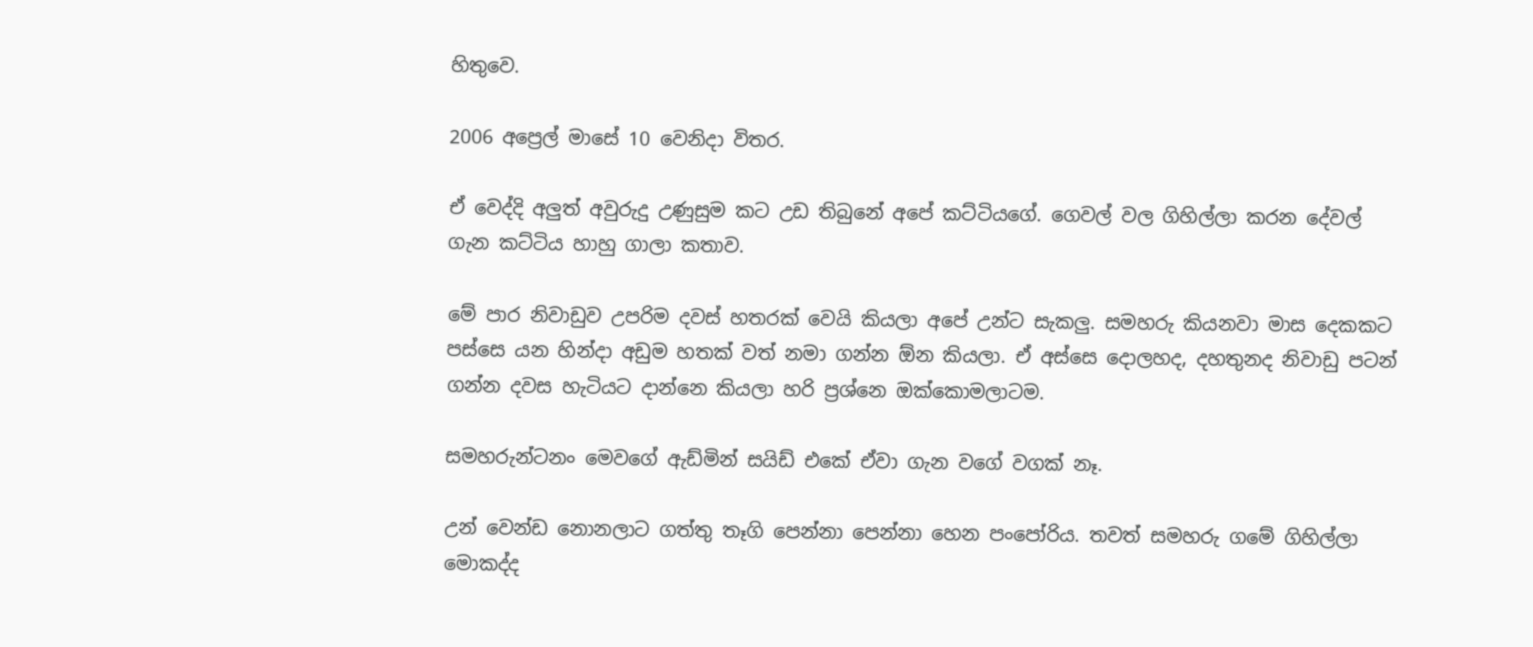හිතුවෙ.

2006 අප්‍රෙල් මාසේ 10 වෙනිදා විතර.

ඒ වෙද්දි අලුත් අවුරුදු උණුසුම කට උඩ තිබුනේ අපේ කට්ටියගේ. ගෙවල් වල ගිහිල්ලා කරන දේවල් ගැන කට්ටිය හාහු ගාලා කතාව.

මේ පාර නිවාඩුව උපරිම දවස් හතරක් වෙයි කියලා අපේ උන්ට සැකලු. සමහරු කියනවා මාස දෙකකට පස්සෙ යන හින්දා අඩුම හතක් වත් නමා ගන්න ඕන කියලා. ඒ අස්සෙ දොලහද‍, දහතුනද නිවාඩු පටන් ගන්න දවස හැටියට දාන්නෙ කියලා හරි ප්‍රශ්නෙ ඔක්කොමලාටම.

සමහරුන්ටනං මෙවගේ ඇඩ්මින් සයිඩ් එකේ ඒවා ගැන වගේ වගක් නෑ.

උන් වෙන්ඩ නොනලාට ගත්තු තෑගි පෙන්නා පෙන්නා හෙන පංපෝරිය. තවත් සමහරු ගමේ ගිහිල්ලා මොකද්ද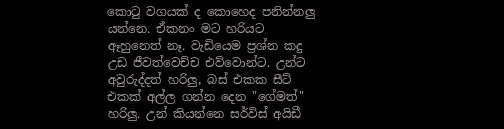කොටු වගයක් ද කොහෙද පනින්නලු යන්නෙ. ඒකනං මට හරියට ඈහුනෙත් නෑ. වැඩියෙම ප්‍රශ්න කදු උඩ ජීවත්වෙච්ච එව්වොන්ට. උන්ට අවුරුද්දත් හරිලු, බස් එකක සීට් එකක් අල්ල ගන්න දෙන "ගේමත්" හරිලු. උන් කියන්නෙ සර්විස් අයිඩී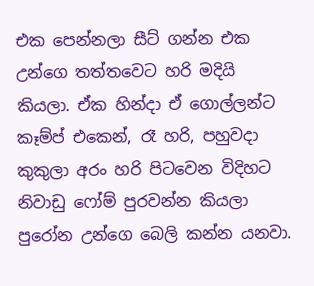එක පෙන්නලා සීට් ගන්න එක උන්ගෙ තත්තවෙට හරි මදියි කියලා. ඒක හින්දා ඒ ගොල්ලන්ට කෑම්ප් එකෙන්, රෑ හරි, පහුවදා කුකුලා අරං හරි පිටවෙන විදිහට නිවාඩු ෆෝම් පුරවන්න කියලා පුරෝන උන්ගෙ බෙලි කන්න යනවා.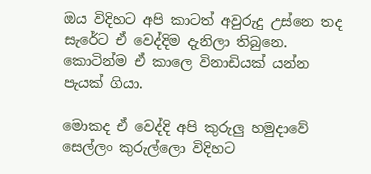ඔය විදිහට අපි කාටත් අවුරුදු උස්නෙ තද සැරේට ඒ වෙද්දිම දැනිලා තිබුනෙ. කොටින්ම ඒ කාලෙ විනාඩියක් යන්න පැයක් ගියා.

මොකද ඒ වෙද්දි ‍අපි කුරුලු හමුදාවේ සෙල්ලං කුරුල්ලො විදිහට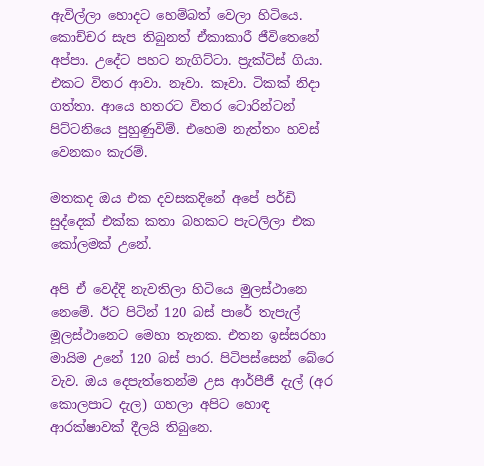ඇවිල්ලා හොදට හෙම්බත් වෙලා හිටියෙ. කොච්චර සැප තිබුනත් ඒකාකාරී ජීවිතෙනේ අප්පා. උදේට පහට නැගිට්ටා. ප්‍රැක්ටිස් ගියා. එකට විතර ආවා. නෑවා. කෑවා. ටිකක් නිදා ගත්තා. ආයෙ හතරට විතර ටොරින්ටන් පිට්ටනියෙ පුහුණුවිම්. එහෙම නැත්තං හවස් වෙනකං කැරම්.

මතකද ඔය එක දවසකදිනේ අපේ පර්ඩි සුද්දෙක් එක්ක කතා බහකට පැටලිලා එක කෝලමක් උනේ.

අපි ඒ වෙද්දි නැවතිලා හිටියෙ මුලස්ථානෙ නෙමේ. ඊට පිටින් 120 බස් පාරේ තැපැල් මූලස්ථානෙට මෙහා තැනක. එතන ඉස්සරහා මායිම උනේ 120 බස් පාර. පිටිපස්සෙන් බේරෙ වැව. ඔය දෙපැත්තෙන්ම උස ආර්පීජී දැල් (අර කොලපාට දැල) ගහලා අපිට හොඳ ආරක්ෂාවක් දීලයි තිබුනෙ.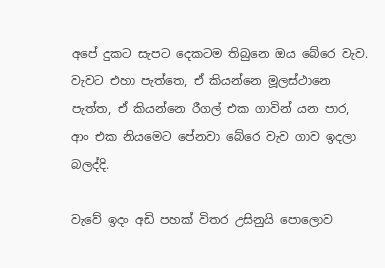අපේ දුකට සැපට දෙකටම තිබුනෙ ඔය බේරෙ වැව. වැවට එහා පැත්තෙ, ඒ කියන්නෙ මූලස්ථානෙ පැත්ත, ඒ කියන්නෙ රීගල් එක ගාවින් යන පාර, ආං එක නියමෙට පේනවා බේරෙ වැව ගාව ඉදලා බලද්දි.

වැවේ ඉදං අඩි පහක් විතර උසිනුයි පොලොව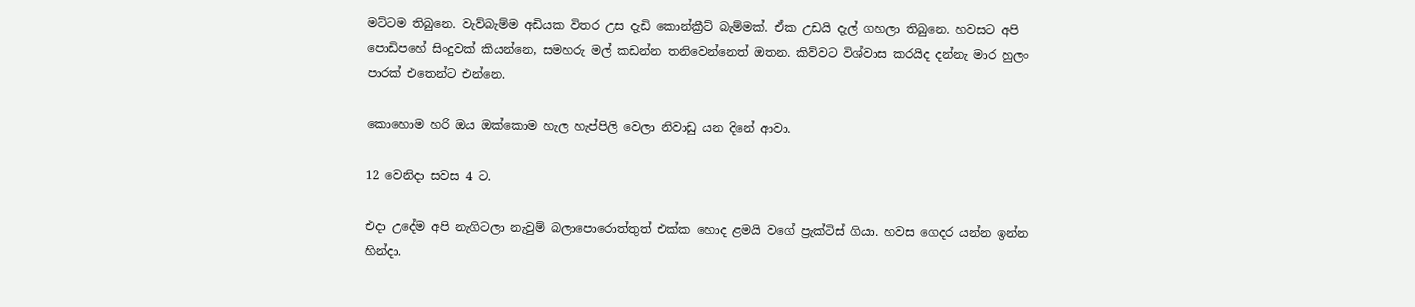මට්ටම තිබුනෙ. වැව්බැම්ම අඩියක විතර උස දැඩි කොන්ක්‍රීට් බැම්මක්. ඒක උඩයි දැල් ගහලා තිබුනෙ. හවසට අපි පොඩිපහේ සිංදුවක් කියන්නෙ, සමහරු මල් කඩන්න තනිවෙන්නෙත් ඔතන. කිව්වට විශ්වාස කරයිද දන්නැ මාර හුලං පාරක් එතෙන්ට එන්නෙ.

කොහොම හරි ඔය ඔක්කොම හැල හැප්පිලි වෙලා නිවාඩු යන දිනේ ආවා‍.

12 වෙනිදා සවස 4 ට.

එදා උදේම අපි නැගිටලා නැවුම් බලාපොරොත්තුත් එක්ක හොද ළමයි වගේ ප්‍රැක්ටිස් ගියා. හවස ගෙදර යන්න ඉන්න හින්දා.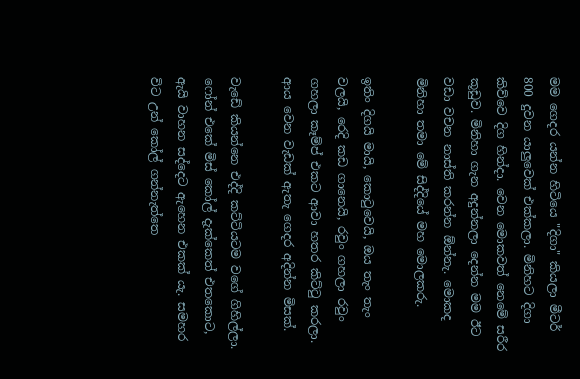මම ගෙදර යන්න හිටියෙ "දිගා" කියලා මීටර් 800 දුවන යාලුවෙක් එක්කලා. මිනිහට දිගා කිව්වෙ දිග හින්දා. වෙන මොකවත් නෙමේ සරීර කූඩුව. මිනිහා ගැන අදුන්නලා දෙන්න මම ඊට වඩා වචන නාස්ති කරන්න ඕන්නැ. මොකද මිනිහා තමා මේ සිද්දියේ මහ මොලකරු.

ඉතිං දිගයි මායි, කොටුවෙයි, ඔය තැං තැං වලයි, රෙදි කඩ ගානෙයි, රවුං ගහලා රවුං ගහලා කෑම්ප් එකට ආවා හතර කිට්ටු කරලා. ආය වෙන වැඩක් ඇතැ ගෙදර අදින්න මිසක්.

වැඩේ කියන්නෙ එද්දි කට්ටියටම වගේ ගිහිල්ලා. ෆෝන් එකේ මිස් කෝල් දැක්කෙත් එතකොට, ඇයි වාහන සද්දෙට ඇහෙන එකක් යැ. සමහර විට උන් කෝල් ගන්නැත්තෙ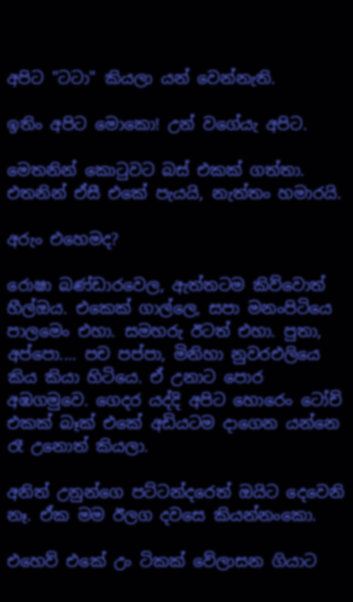අපිට "ටටා" කියලා යන් වෙන්නැති.

ඉතිං අපිට මොකො! උන් වගේයැ අපිට.

මෙතනින් කොටුවට බස් එකක් ගත්තා. එතනින් ඒසී එකේ පැයයි, නැත්තං හමාරයි.

අරුං එහෙමද?

රොෂා බණ්ඩාරවෙල, ඇත්තටම කිව්වොත් හීල්ඔය. එකෙක් ගාල්ලෙ, සපා මනංපිටියෙ පාලමෙං එහා. සමහරු ඊටත් එහා. පුතා, අප්පො.... පච පප්පා, මිනිහා නුවරඑලියෙ කිය කියා හිටියෙ. ඒ උනාට පොර අඹගමුවෙ. ගෙදර යද්දි අපිට හොරෙං ටෝච් එකක් බෑක් එකේ අඩියටම දාගෙන යන්නෙ රෑ උනොත් කියලා.

අනිත් උනුන්ගෙ පට්ටන්දරෙත් ඔයිට දෙවෙනි නෑ. ඒක මම ඊලග දවසෙ කියන්නංකො.

එහෙව් එකේ උං ටිකක් වේලාසන ගියාට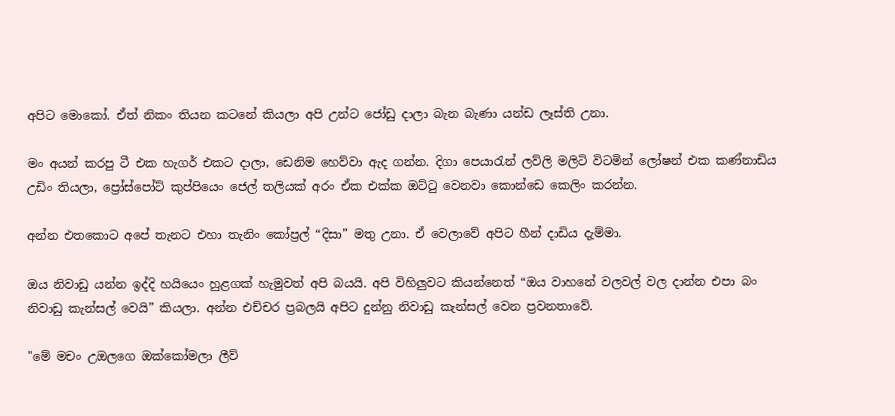අපිට මොකෝ. ඒත් නිකං තියන කටනේ කියලා අපි උන්ට ජෝඩු දාලා බැන බැණා යන්ඩ ලෑස්ති උනා.

මං අයන් කරපු ටී එක හැගර් එකට දාලා, ඩෙනිම හෙව්වා ඇද ගන්න. දිගා පෙයාරැන් ලව්ලි මලිටි විටමින් ලෝෂන් එක කණ්නාඩිය උඩිං තියලා, ප්‍රෝස්පෝට් කුප්පියෙං ජෙල් තලියක් අරං ඒක එක්ක ඔට්ටු වෙනවා කොන්ඩෙ කෙලිං කරන්න.

අන්න එතකොට අපේ තැනට එහා තැනිං කෝප්‍රල් “දිසා” මතු උනා. ඒ වෙලාවේ අපිට හීන් දාඩිය දැම්මා.

ඔය නිවාඩු යන්න ඉද්දි හයියෙං හුළගක් හැමුවත් අපි බයයි. අපි විහිලුවට කියන්නෙත් “ඔය වාහනේ වලවල් වල දාන්න එපා බං නිවාඩු කැන්සල් වෙයි” කියලා. අන්න එච්චර ප්‍රබලයි අපිට දුන්නු නිවාඩු කැන්සල් වෙන ප්‍රවනතාවේ.

"මේ මචං උඔලගෙ ඔක්කෝමලා ලීව්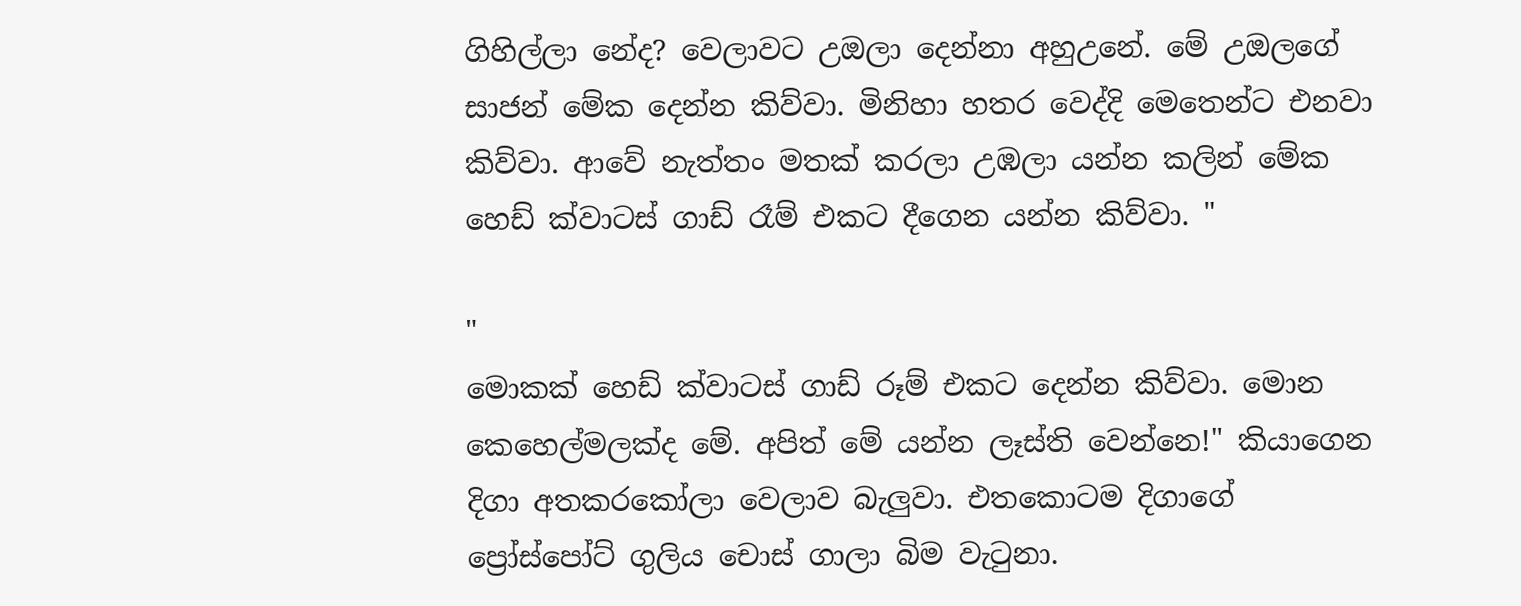ගිහිල්ලා නේද? වෙලාවට උඔලා දෙන්නා අහුඋනේ. මේ උඔලගේ සාජන් මේක දෙන්න කිව්වා. මිනිහා හතර වෙද්දි මෙතෙන්ට එනවා කිව්වා. ආවේ නැත්තං මතක් කරලා උඹලා යන්න කලින් මේක හෙඩ් ක්වාටස් ගාඩ් රෑම් එකට දීගෙන යන්න කිව්වා. "

"
මොකක් හෙඩ් ක්වාටස් ගාඩ් රූම් එකට දෙන්න කිව්වා. මොන කෙහෙල්මලක්ද මේ. අපිත් මේ යන්න ලෑස්ති වෙන්නෙ!" කියාගෙන දිගා අතකරකෝලා වෙලාව බැලුවා. එතකොටම දිගාගේ ප්‍රෝස්පෝට් ගුලිය චොස් ගාලා බිම වැටුනා.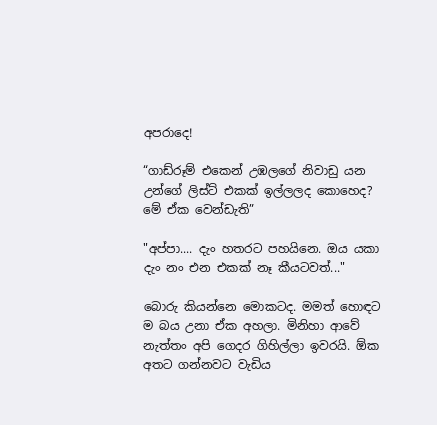අපරාදෙ!

“ගාඩ්රූම් එකෙන් උඹලගේ නිවාඩු යන උන්ගේ ලිස්ට් එකක් ඉල්ලලද කොහෙද? මේ ඒක වෙන්ඩැති”

"අප්පා.... දැං හතරට පහයිනෙ. ඔය යකා දැං නං එන එකක් නෑ කීයටවත්..."

බොරු කියන්නෙ මොකටද. මමත් හොඳට ම බය උනා ඒක අහලා. මිනිහා ආවේ නැත්තං අපි ගෙදර ගිහිල්ලා ඉවරයි. ඕක අතට ගන්නවට වැඩිය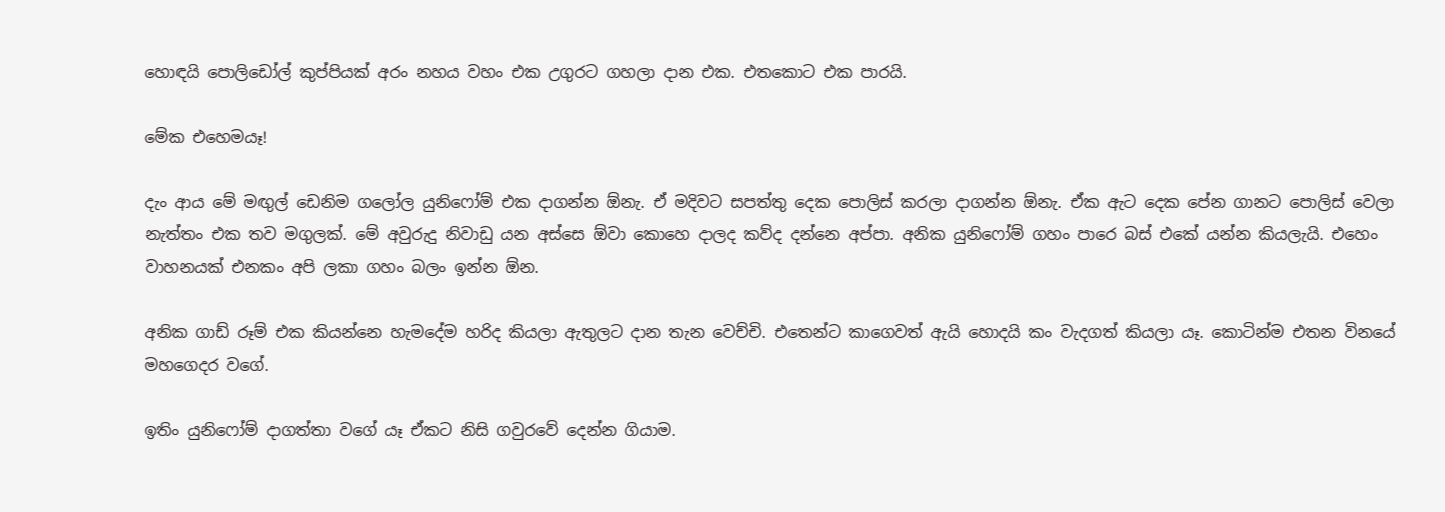හොඳයි පොලිඩෝල් කුප්පියක් අරං නහය වහං එක උගුරට ගහලා දාන එක. එතකොට එක පාරයි.

මේක එහෙමයෑ!

දැං ආය මේ මඟුල් ඩෙනිම ගලෝල යුනිෆෝම් එක දාගන්න ඕනැ. ඒ මදිවට සපත්තු දෙක පොලිස් කරලා දාගන්න ඕනැ. ඒක ඇට දෙක පේන ගානට පොලිස් වෙලා නැත්තං එක තව මගුලක්. මේ අවුරුදු නිවාඩු යන අස්සෙ ඕවා කොහෙ දාලද කව්ද දන්නෙ අප්පා. අනික යුනිෆෝම් ගහං පාරෙ බස් එකේ යන්න කියලැයි. එහෙං වාහනයක් එනකං අපි ලකා ගහං බලං ඉන්න ඕන.

අනික ගාඩ් රූම් එක කියන්නෙ හැමදේම හරිද කියලා ඇතුලට දාන තැන වෙච්චි. එතෙන්ට කාගෙවත් ඇයි හොදයි කං වැදගත් කියලා යෑ. කොටින්ම එතන විනයේ මහගෙදර වගේ.

ඉතිං යුනිෆෝම් දාගත්තා වගේ යෑ ඒකට නිසි ගවුරවේ දෙන්න ගියාම.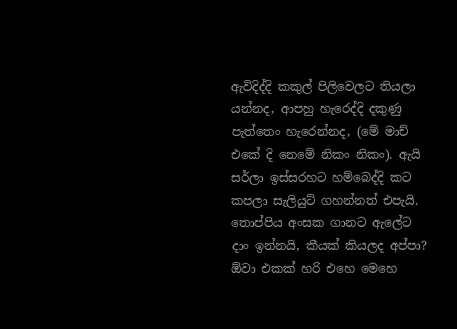ඇවිදිද්දි කකුල් පිලිවෙලට තියලා යන්නද, ආපහු හැරෙද්දි දකුණු පැත්තෙං හැරෙන්නද, (මේ මාච් එකේ දි නෙමේ නිකං නිකං). ඇයි සර්ලා ඉස්සරහට හම්බෙද්දි කට කපලා සැලියුට් ගහන්නත් එපැයි. තොප්පිය අංසක ගානට ඇලේට දාං ඉන්නයි, කීයක් කියලද අප්පා? ඕවා එකක් හරි එහෙ මෙහෙ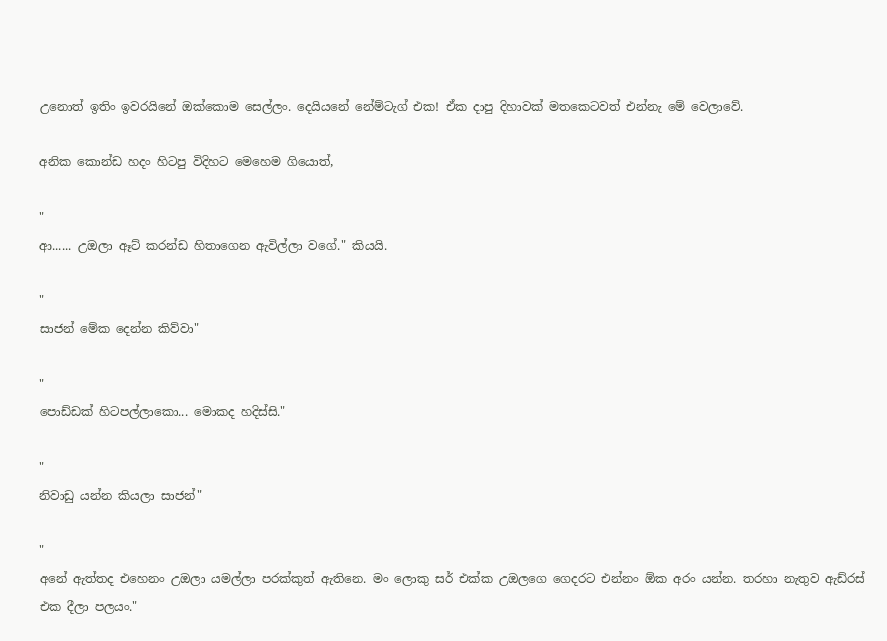උනොත් ඉතිං ඉවරයිනේ ඔක්කොම සෙල්ලං. දෙයියනේ නේම්ටැග් එක! ඒක දාපු දිහාවක් මතකෙටවත් එන්නැ මේ වෙලාවේ.

අනික කොන්ඩ හදං හිටපු විදිහට මෙහෙම ගියොත්,

"
ආ...... උඔලා ඈට් කරන්ඩ හිතාගෙන ඇවිල්ලා වගේ." කියයි.

"
සාජන් මේක දෙන්න කිව්වා"

"
පොඩ්ඩක් හිටපල්ලාකො... මොකද හදිස්සි."

"
නිවාඩු යන්න කියලා සාජන්"

"
අනේ ඇත්තද එහෙනං උඔලා යමල්ලා පරක්කුත් ඇතිනෙ. මං ලොකු සර් එක්ක උඔලගෙ ගෙදරට එන්නං ඕක අරං යන්න. තරහා නැතුව ඇඩ්රස් එක දීලා පලයං."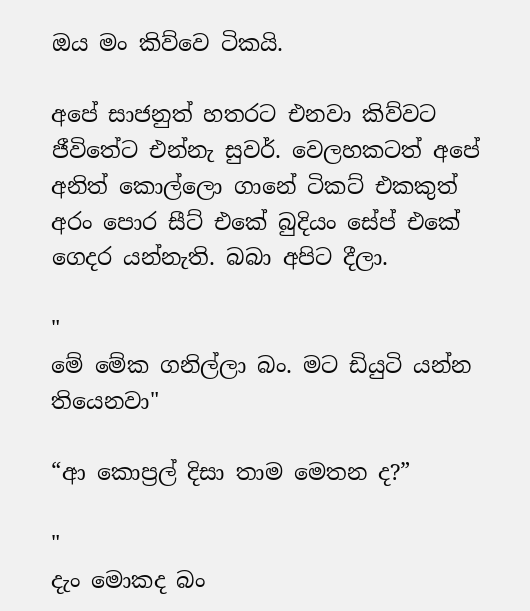ඔය මං කිව්වෙ ටිකයි.

අපේ සාජනුත් හතරට එනවා කිව්වට ජීවිතේට එන්නැ සුවර්. වෙලහකටත් අපේ අනිත් කොල්ලො ගානේ ටිකට් එකකුත් අරං පොර සීට් එකේ බුදියං සේප් එකේ ගෙදර යන්නැති. බබා අපිට දීලා.

"
මේ මේක ගනිල්ලා බං. මට ඩියුටි යන්න තියෙනවා"

“ආ කොප්‍රල් දිසා තාම මෙතන ද?”

"
දැං මොකද බං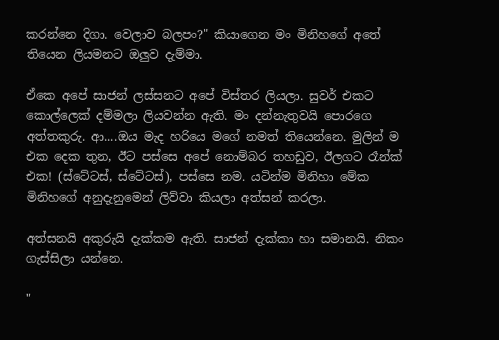කරන්නෙ දිගා. වෙලාව බලපං?" කියාගෙන මං මිනිහගේ අතේ තියෙන ලියමනට ඔලුව දැම්මා.

ඒකෙ අපේ සාජන් ලස්සනට අපේ විස්තර ලියලා. සුවර් එකට කොල්ලෙක් දම්මලා ලියවන්න ඇති. මං දන්නැතුවයි පොරගෙ අත්තකුරු. ආ....ඔය මැද හරියෙ මගේ නමත් තියෙන්නෙ. මුලින් ම එක දෙක තුන, ඊට පස්සෙ අපේ නොම්බර තහඩුව, ඊලගට රෑන්ක් එක! (ස්ටේටස්, ස්ටේටස්), පස්සෙ නම. යටින්ම මිනිහා මේක මිනිහගේ අනුදැනුමෙන් ලිව්වා කියලා අත්සන් කරලා.

අත්සනයි අකුරුයි දැක්කම ඇති. සාජන් දැක්කා හා සමානයි. නිකං ගැස්සිලා යන්නෙ.

"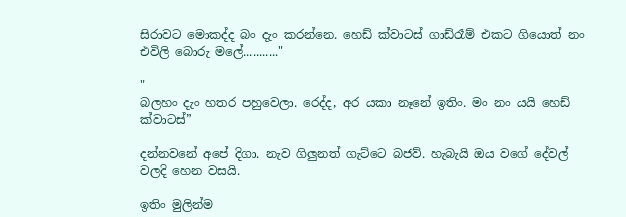සිරාවට මොකද්ද බං දැං කරන්නෙ. හෙඩ් ක්වාටස් ගාඩ්රෑම් එකට ගියොත් නං එවිලි බොරු මලේ..........."

"
බලහං දැං හතර පහුවෙලා. රෙද්ද, අර යකා නෑනේ ඉතිං. මං නං යයි හෙඩ් ක්වාටස්”

දන්නවනේ අපේ දිගා. නැව ගිලුනත් ගැට්ටෙ බජව්. හැබැයි ඔය වගේ දේවල් වලදි හෙන වසයි.

ඉතිං මුලින්ම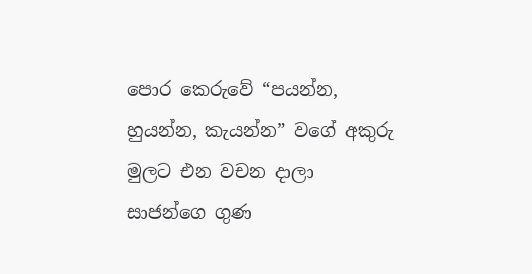පොර කෙරුවේ “පයන්න, හුයන්න, කැයන්න” වගේ අකුරු මුලට එන වචන දාලා සාජන්ගෙ ගුණ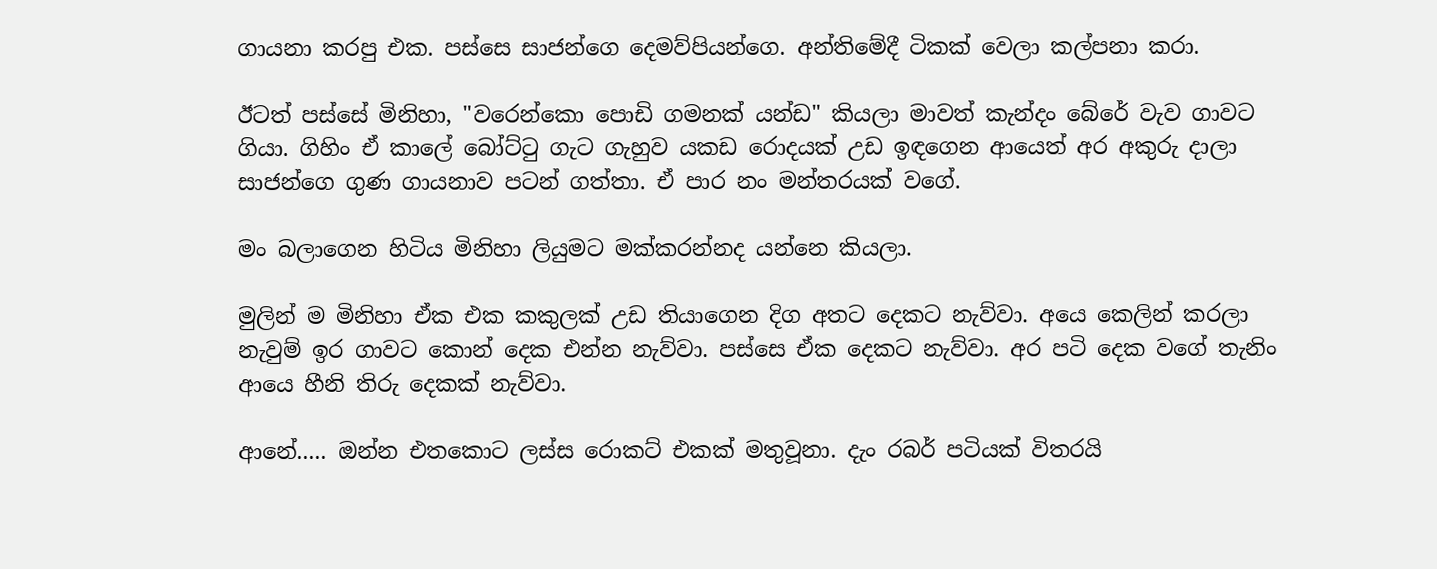ගායනා කරපු එක. පස්සෙ සාජන්ගෙ දෙමව්පියන්ගෙ. අන්තිමේදී ටිකක් වෙලා කල්පනා කරා.

ඊටත් පස්සේ මිනිහා, "වරෙන්කො පොඩි ගමනක් යන්ඩ" කියලා මාවත් කැන්දං බේරේ වැව ගාවට ගියා. ගිහිං ඒ කාලේ බෝට්ටු ගැට ගැහුව යකඩ රොදයක් උඩ ඉඳගෙන ආයෙත් අර අකුරු දාලා සාජන්ගෙ ගුණ ගායනාව පටන් ගත්තා. ඒ පාර නං මන්තරයක් වගේ.

මං බලාගෙන හිටිය මිනිහා ලියුමට මක්කරන්නද යන්නෙ කියලා.

මුලින් ම මිනිහා ඒක එක කකුලක් උඩ තියාගෙන දිග අතට දෙකට නැව්වා. අයෙ කෙලින් කරලා නැවුම් ඉර ගාවට කොන් දෙක එන්න නැව්වා. පස්සෙ ඒක දෙකට නැව්වා. අර පටි දෙක වගේ තැනිං ආයෙ හීනි තිරු දෙකක් නැව්වා.

ආනේ..... ඔන්න එතකොට ලස්ස රොකට් එකක් මතුවූනා. දැං රබර් පටියක් විතරයි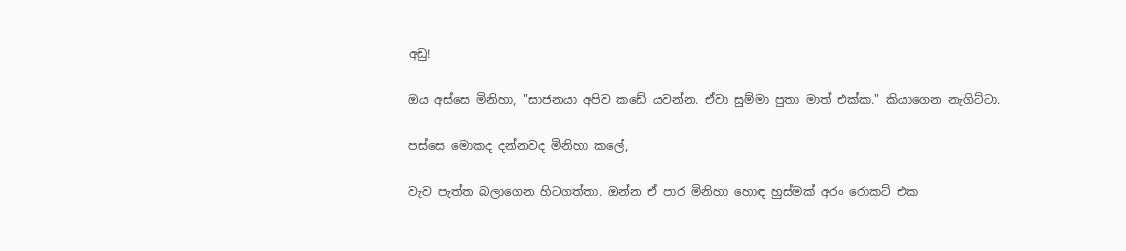අඩු!

ඔය අස්සෙ මිනිහා, "සාජනයා අපිව කඩේ යවන්න. ඒවා සුම්මා පුතා මාත් එක්ක." කියාගෙන නැගිට්ටා.

පස්සෙ මොකද දන්නවද මිනිහා කලේ,

වැව පැත්ත බලාගෙන හිටගත්තා. ඔන්න ඒ පාර මිනිහා හොඳ හුස්මක් අරං රොකට් එක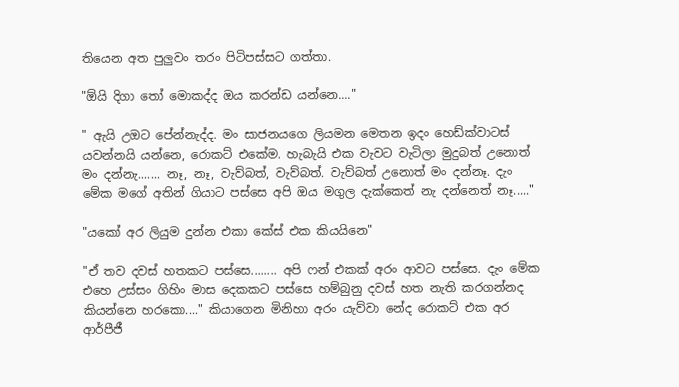තියෙන අත පුලුවං තරං පිටිපස්සට ගත්තා.

"ඕයි දිගා තෝ මොකද්ද ඔය කරන්ඩ යන්නෙ...."

" ඇයි උඔට පේන්නැද්ද. මං සාජනයගෙ ලියමන මෙතන ඉදං හෙඩ්ක්වාටස් යවන්නයි යන්නෙ, රොකට් එකේම. හැබැයි එක වැවට වැටිලා මුදුබත් උනොත් මං දන්නැ....... නෑ, නෑ, වැව්බත්, වැව්බත්. වැව්බත් උනොත් මං දන්නෑ. දැං මේක මගේ අතින් ගියාට පස්සෙ අපි ඔය මගුල දැක්කෙත් නැ දන්නෙත් නෑ....."

"යකෝ අර ලියුම දුන්න එකා කේස් එක කියයිනෙ"

"ඒ තව දවස් හතකට පස්සෙ........ අපි ෆන් එකක් අරං ආවට පස්සෙ. දැං මේක එහෙ උස්සං ගිහිං මාස දෙකකට පස්සෙ හම්බුනු දවස් හත නැති කරගන්නද කියන්නෙ හරකො...." කියාගෙන මිනිහා අරං යැව්වා නේද රොකට් එක අර ආර්පීජී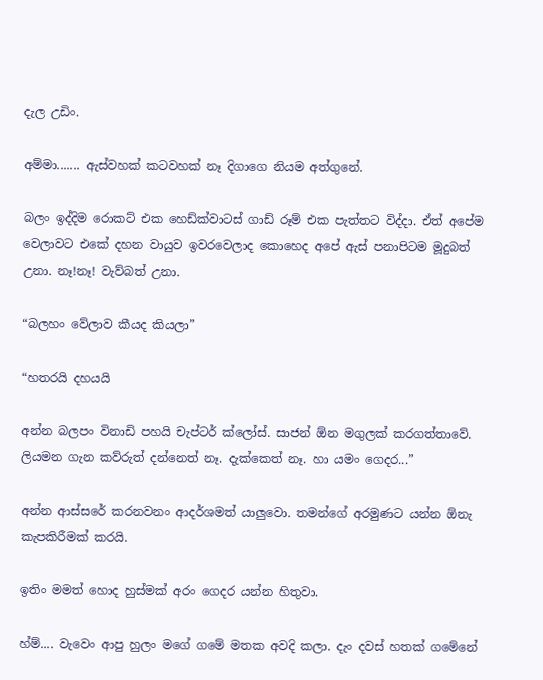දැල උඩිං.

අම්මා....... ඇස්වහක් කටවහක් නෑ දිගාගෙ නියම අත්ගුනේ.

බලං ඉද්දිම රොකට් එක හෙඩ්ක්වාටස් ගාඩ් රූම් එක පැත්තට විද්දා. ඒත් අපේම වෙලාවට එකේ දහන වායුව ඉවරවෙලාද කොහෙද අපේ ඇස් පනාපිටම මූදුබත් උනා. නෑ!නෑ! වැව්බත් උනා.

“බලහං වේලාව කීයද කියලා”

“හතරයි දහයයි

අන්න බලපං විනාඩි පහයි චැප්ටර් ක්ලෝස්. සාජන් ඕන මගුලක් කරගත්තාවේ. ලියමන ගැන කව්රුත් දන්නෙත් නෑ. දැක්කෙත් නෑ. හා යමං ගෙදර...”

අන්න ආස්සරේ කරනවනං ආදර්ශමත් යාලුවො. තමන්ගේ අරමුණට යන්න ඕනැ කැපකිරීමක් කරයි.

ඉතිං මමත් හොද හුස්මක් අරං ගෙදර යන්න හිතුවා.

හ්ම්.... වැවෙං ආපු හුලං මගේ ගමේ මතක අවදි කලා. දැං දවස් හතක් ගමේනේ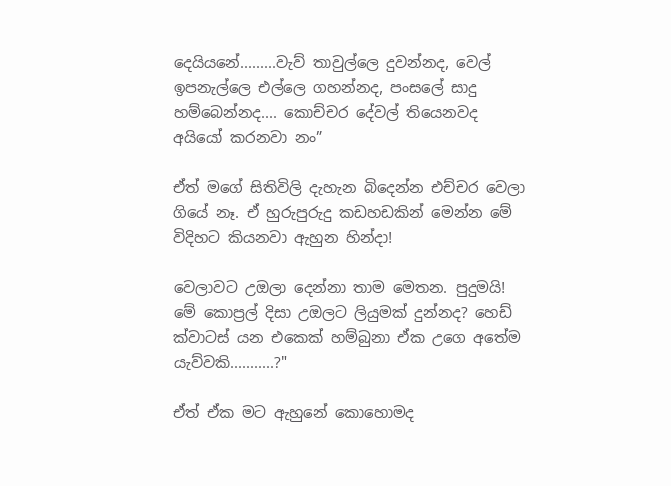දෙයියනේ.........වැව් තාවුල්ලෙ දුවන්නද, වෙල් ඉපනැල්ලෙ එල්ලෙ ගහන්නද, පංසලේ සාදු හම්බෙන්නද.... කොච්චර දේවල් තියෙනවද අයියෝ කරනවා නං”

ඒත් මගේ සිතිවිලි දැහැන බිදෙන්න එච්චර වෙලා ගියේ නෑ. ඒ හුරුපුරුදු කඩහඩකින් මෙන්න මේ විදිහට කියනවා ඇහුන හින්දා!

වෙලාවට උඔලා දෙන්නා තාම මෙතන. පුදුමයි! මේ කොප්‍රල් දිසා උඔලට ලියුමක් දුන්නද? හෙඩ් ක්වාටස් යන එකෙක් හම්බුනා ඒක උගෙ අතේම යැව්වකි...........?"

ඒත් ඒක මට ඇහුනේ කොහොමද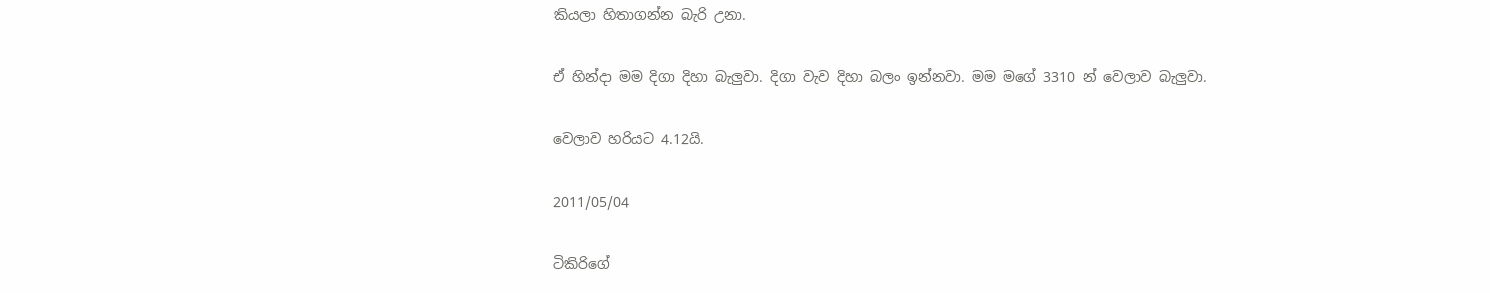කියලා හිතාගන්න බැරි උනා.

ඒ හින්දා මම දිගා දිහා බැලුවා. දිගා වැව දිහා බලං ඉන්නවා. මම මගේ 3310 න් වෙලාව බැලුවා.

වෙලාව හරියට 4.12යි.

2011/05/04

ටිකිරිගේ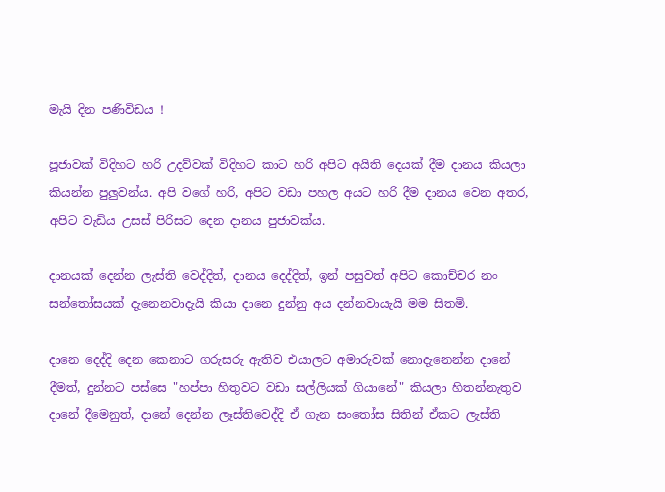මැයි දින පණිවිඩය !

පූජාවක් විදිහට හරි උදව්වක් විදිහට කාට හරි අපිට අයිති දෙයක් දීම දානය කියලා කියන්න පුලුවන්ය. අපි වගේ හරි, අපිට වඩා පහල අයට හරි දීම දානය වෙන අතර, අපිට වැඩිය උසස් පිරිසට දෙන දානය පුජාවක්ය.

දානයක් දෙන්න ලැස්ති වෙද්දිත්, දානය දෙද්දිත්, ඉන් පසුවත් අපිට කොච්චර නං සන්තෝසයක් දැනෙනවාදැයි කියා දානෙ දුන්නු අය දන්නවායැයි මම සිතමි.

දානෙ දෙද්දි දෙන කෙනාට ගරුසරු ඇතිව එයාලට අමාරුවක් නොදැනෙන්න දානේ දීමත්, දුන්නට පස්සෙ "හප්පා හිතුවට වඩා සල්ලියක් ගියානේ" කියලා හිතන්නැතුව දානේ දීමෙනුත්, දානේ දෙන්න ලෑස්තිවෙද්දි ඒ ගැන සංතෝස සිතින් ඒකට ලැස්ති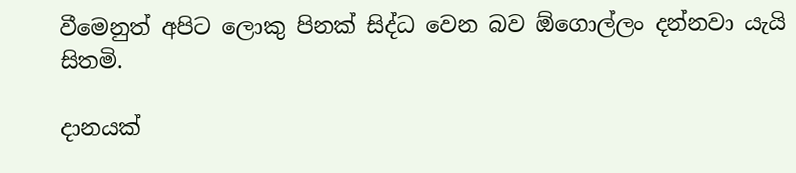වීමෙනුත් අපිට ලොකු පිනක් සිද්ධ වෙන බව ඕගොල්ලං දන්නවා යැයි සිතමි.

දානයක්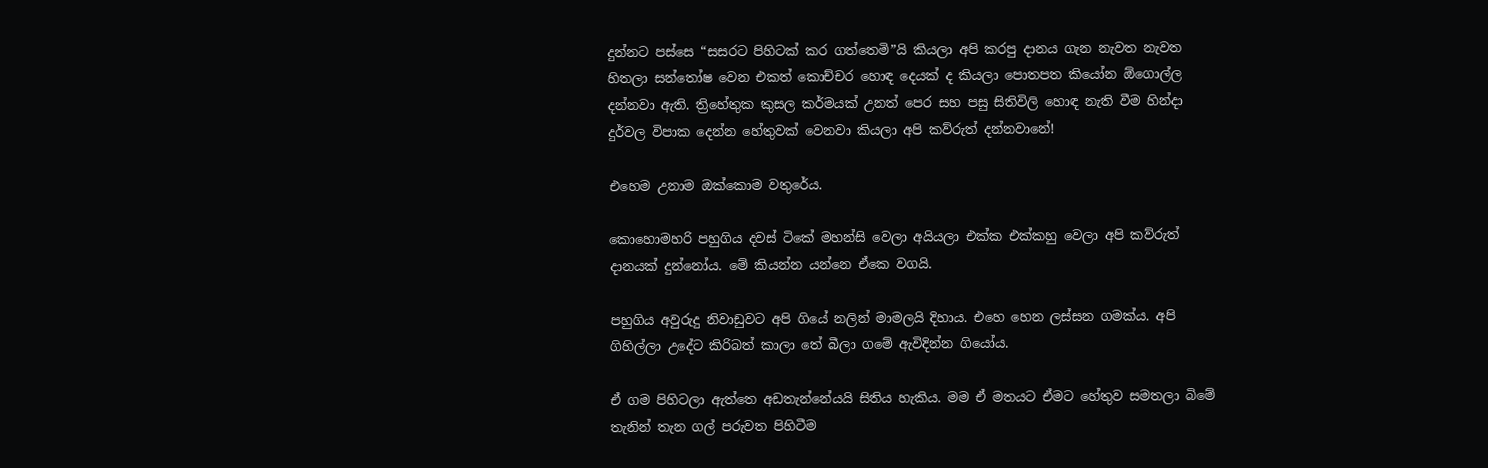දුන්නට පස්සෙ “සසරට පිහිටක් කර ගත්තෙමි”යි කියලා අපි කරපු දානය ගැන නැවත නැවත හිතලා සන්තෝෂ වෙන එකත් කොච්චර හොඳ දෙයක් ද කියලා පොතපත කියෝන ඕගොල්ල දන්නවා ඇති. ත්‍රිහේතුක කුසල කර්මයක් උනත් පෙර සහ පසු සිතිවිලි හොඳ නැති වීම හින්දා දුර්වල විපාක දෙන්න හේතුවක් වෙනවා කියලා අපි කව්රුත් දන්නවානේ!

එහෙම උනාම ඔක්කොම වතුරේය.

කොහොමහරි පහුගිය දවස් ටිකේ මහන්සි වෙලා අයියලා එක්ක එක්කහු වෙලා අපි කව්රුත් දානයක් දුන්නෝය. මේ කියන්න යන්නෙ ඒකෙ වගයි.

පහුගිය අවුරුදු නිවාඩුවට අපි ගියේ නලින් මාමලයි දිහාය. එහෙ හෙන ලස්සන ගමක්ය. අපි ගිහිල්ලා උදේට කිරිබත් කාලා තේ බීලා ගමේ ඇවිදින්න ගියෝය.

ඒ ගම පිහිටලා ඇත්තෙ අඩතැන්නේයයි සිතිය හැකිය. මම ඒ මතයට ඒමට හේතුව සමතලා බිමේ තැනින් තැන ගල් පරුවත පිහිටීම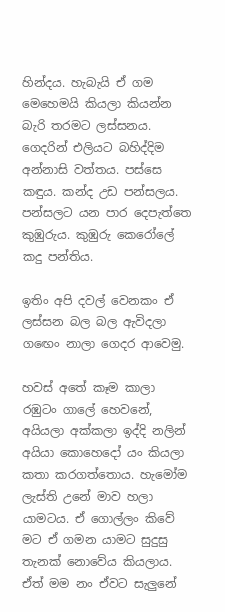හින්දය. හැබැයි ඒ ගම මෙහෙමයි කියලා කියන්න බැරි තරමට ලස්සනය. ගෙදරින් එලියට බහිද්දිම අන්නාසි වත්තය. පස්සෙ කඳුය. කන්ද උඩ පන්සලය. පන්සල‍ට යන පාර දෙපැත්තෙ කුඹුරුය. කුඹුරු කෙරෝලේ කදු පන්තිය.

ඉතිං අපි දවල් වෙනකං ඒ ලස්සන බල බල ඇවිදලා ගඟෙං නාලා ගෙදර ආවෙමු.

හවස් අතේ කෑම කාලා රඹුටං ගාලේ හෙවනේ, අයියලා අක්කලා ඉද්දි නලින් අයියා කොහෙදෝ යං කියලා කතා කරගත්තොය. හැමෝම ලැස්ති උනේ මාව හලා යාමටය. ඒ ගොල්ලං කිවේ මට ඒ ගමන යාමට සුදුසු තැනක් නොවේය කියලාය. ඒත් මම නං ඒවට සැලුනේ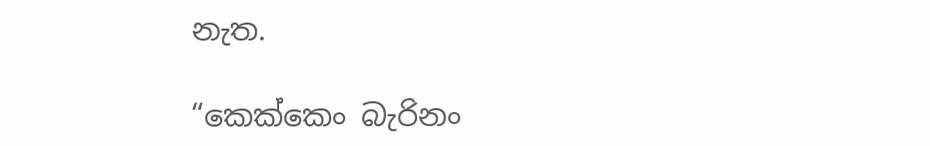නැත.

“කෙක්කෙං බැරිනං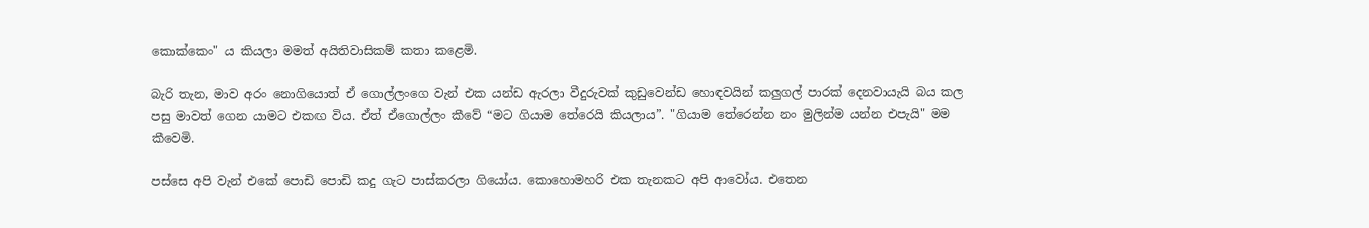කොක්කෙං" ය කියලා මමත් අයිතිවාසිකම් කතා කළෙමි.

බැරි තැන, මාව අරං නොගියොත් ඒ ගොල්ලංගෙ වැන් එක යන්ඩ ඇරලා වීදුරුවක් කුඩුවෙන්ඩ හොඳවයින් කලුගල් පාරක් දෙනවායැයි බය කල පසු මාවත් ගෙන යාමට එකඟ විය. ඒත් ඒගොල්ලං කීවේ “මට ගියාම තේරෙයි කියලාය”. "ගියාම තේරෙන්න නං මුලින්ම යන්න එපැයි" මම කීවෙමි.

පස්සෙ අපි වැන් එකේ පොඩි පොඩි කදු ගැට පාස්කරලා ගියෝය. කොහොමහරි එක තැනකට අපි ආවෝය. එතෙන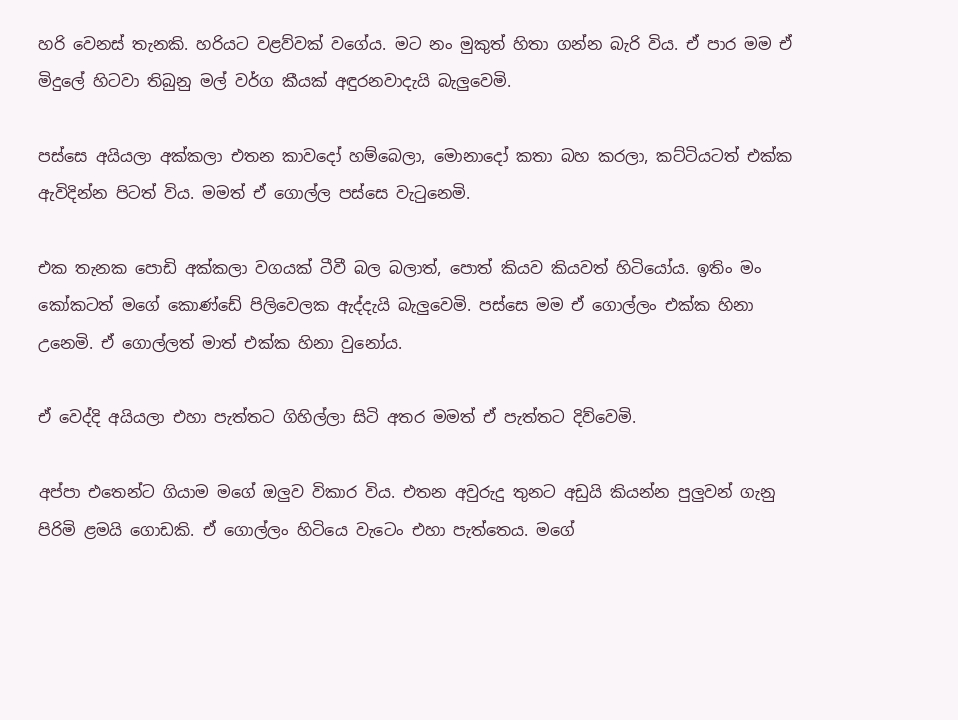හරි වෙනස් තැනකි. හරියට වළව්වක් වගේය. මට නං මුකුත් හිතා ගන්න බැරි විය. ඒ පාර මම ඒ මිදුලේ හිටවා තිබුනු මල් වර්ග කීයක් අඳුරනවාදැයි බැලුවෙමි.

පස්සෙ අයියලා අක්කලා එතන කාවදෝ හම්බෙලා, මොනාදෝ කතා බහ කරලා, කට්ටියටත් එක්ක ඇවිදින්න පිටත් විය. මමත් ඒ ගොල්ල පස්සෙ වැටුනෙමි.

එක තැනක පොඩි අක්කලා වගයක් ටීවී බල බලාත්, පොත් කියව කියවත් හිටියෝය. ඉතිං මං කෝකටත් මගේ කොණ්ඩේ පිලිවෙලක ඇද්දැයි බැලුවෙමි. පස්සෙ මම ඒ ගොල්ලං එක්ක හිනා උනෙමි. ඒ ගොල්ලත් මාත් එක්ක හිනා වුනෝය.

ඒ වෙද්දි අයියලා එහා පැත්තට ගිහිල්ලා සිටි අතර මමත් ඒ පැත්තට දිව්වෙමි.

අප්පා එතෙන්ට ගියාම මගේ ඔලුව විකාර විය. එතන අවුරුදු තුනට අඩුයි කියන්න පුලුවන් ගැනු පිරිමි ළමයි ගොඩකි. ඒ ගොල්ලං හිටියෙ වැටෙං එහා පැත්තෙය. මගේ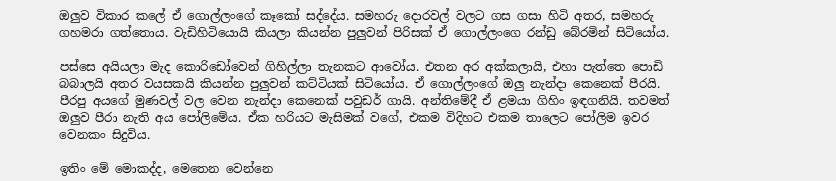ඔලුව විකාර කලේ ඒ ගොල්ලංගේ කෑකෝ සද්දේය. සමහරු දොරවල් වලට ගස ගසා හිටි අතර, සමහරු ගහමරා ගත්තොය. වැඩිහිටියොයි කියලා කියන්න පුලුවන් පිරිසක් ඒ ගොල්ලංගෙ රන්ඩු බේරමින් සිටියෝය.

පස්සෙ අයියලා මැද කොරිඩෝවෙන් ගිහිල්ලා තැනකට ආවෝය. එතන අර අක්කලායි, එහා පැත්තෙ පොඩි බබාලයි අතර වයසකයි කියන්න පුලුවන් කට්ටියක් සිටියෝය. ඒ ගොල්ලංගේ ඔලු නැන්දා කෙනෙක් පීරයි. පීරපු අයගේ මුණවල් වල වෙන නැන්දා කෙනෙක් පවුඩර් ගායි. අන්තිමේදී ඒ ළමයා ගිහිං ඉඳගනියි. තවමත් ඔලුව පීරා නැති අය පෝලිමේය. ඒක හරියට මැසිමක් වගේ, එකම විදිහට එකම තාලෙට පෝලිම ඉවර වෙනකං සිදුවිය.

ඉතිං මේ මොකද්ද, මෙතෙන වෙන්නෙ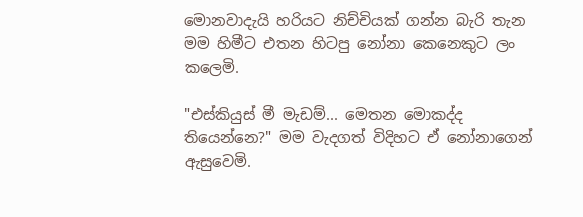මොනවාදැයි හරියට නිච්චියක් ගන්න බැරි තැන මම හිමීට එතන හිටපු නෝනා කෙනෙකුට ලං කලෙමි.

"එස්කියුස් මී මැඩම්... මෙතන මොකද්ද තියෙන්නෙ?" මම වැදගත් විදිහට ඒ නෝනාගෙන් ඇසුවෙමි.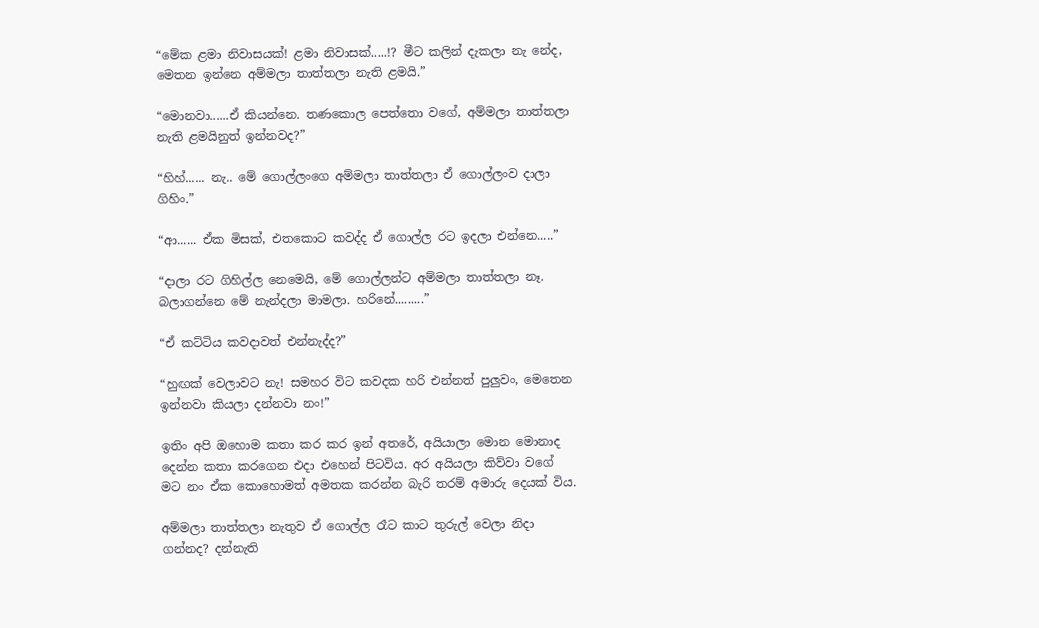“මේක ළමා නිවාසයක්! ළමා නිවාසක්.....!? මීට කලින් දැකලා නැ නේද, මෙතන ඉන්නෙ අම්මලා තාත්තලා නැති ළමයි.”

“මොනවා......ඒ කියන්නෙ. තණකොල පෙත්තො වගේ, අම්මලා තාත්තලා නැති ළමයිනුත් ඉන්නවද?”

“හිහ්...... නැ.. මේ ගොල්ලංගෙ අම්මලා තාත්තලා ඒ ගොල්ලංව දාලා ගිහිං.”

“ආ...... ඒක මිසක්, එතකොට කවද්ද ඒ ගොල්ල රට ඉදලා එන්නෙ.....”

“දාලා රට ගිහිල්ල නෙමෙයි, මේ ගොල්ලන්ට‍ අම්මලා තාත්තලා නෑ. බලා‍ගන්නෙ මේ නැන්දලා මාමලා. හරිනේ.........”

“ඒ කට්ටිය කවදාවත් එන්නැද්ද?”

“හුඟක් වෙලාවට නැ! සමහර විට කවදක හරි එන්නත් පුලුවං, මෙතෙන ඉන්නවා කියලා දන්නවා නං!”

ඉතිං අපි ඔහොම කතා කර කර ඉන් අතරේ, අයියාලා මොන මොනාද දෙන්න කතා කරගෙන එදා එහෙන් පිටවිය. අර අයියලා කිව්වා වගේ මට නං ඒක කොහොමත් අමතක කරන්න බැරි තරම් අමාරු දෙයක් විය.

අම්මලා තාත්තලා නැතුව ඒ ගොල්ල රෑට කාට තුරුල් වෙලා නිදා ගන්නද? දන්නැති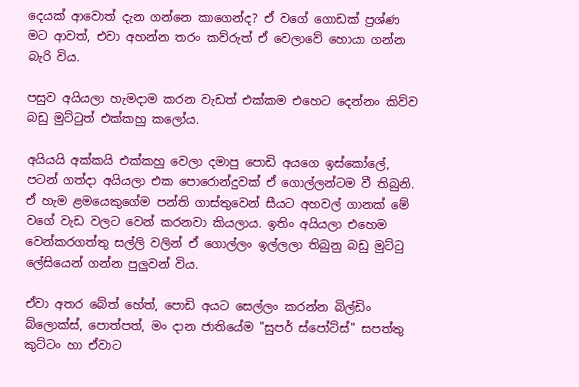දෙයක් ආවොත් දැන ගන්නෙ කාගෙන්ද? ඒ වගේ ගොඩක් ප්‍රශ්ණ මට ආවත්, එවා අහන්න තරං කව්රුත් ඒ වෙලාවේ හොයා ගන්න බැරි විය.

පසුව අයියලා හැමදාම කරන වැඩත් එක්කම එහෙට දෙන්නං කිව්ව බඩු මුට්ටුත් එක්කහු කලෝය.

අයියයි අක්කයි එක්කහු වෙලා දමාපු පොඩි අයගෙ ඉස්කෝලේ, පටන් ගත්දා අයියලා එක පොරොන්දුවක් ඒ ගොල්ලන්ටම වී තිබුනි. ඒ හැම ළමයෙකුගේම පන්ති ගාස්තුවෙන් සීයට අහවල් ගානක් මේ වගේ වැඩ වලට වෙන් කරනවා කියලාය. ඉතිං අයියලා එහෙම වෙන්කරගත්තු සල්ලි වලින් ඒ ගොල්ලං ඉල්ලලා තිබුනු බඩු මුට්ටු ලේසියෙන් ගන්න පුලුවන් විය.

ඒවා අතර බේත් හේත්, පොඩි අයට සෙල්ලං කරන්න බිල්ඩිං බ්ලොක්ස්, පොත්පත්, මං දාන ජාතියේම "සුපර් ස්පෝට්ස්" සපත්තු කුට්ටං හා ඒවාට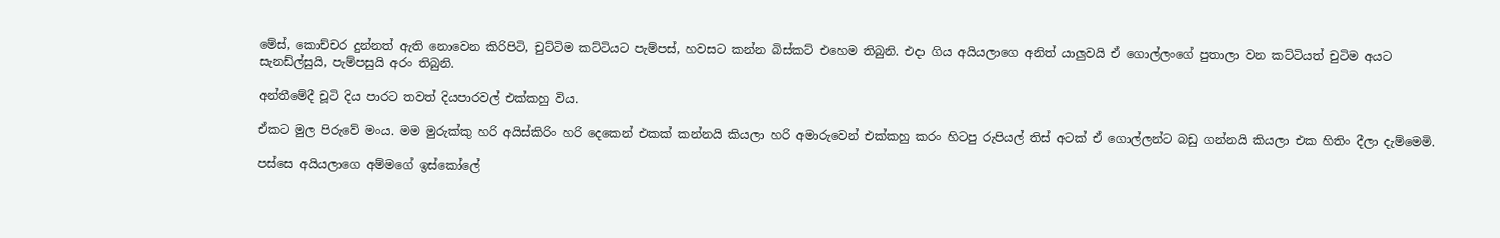මේස්, කොච්චර දුන්නත් ඇති නොවෙන කිරිපිටි, චුට්ටිම කට්ටියට පැම්පස්, හවසට කන්න බිස්කට් එහෙම තිබුනි. එදා ගිය අයියලාගෙ අනිත් යාලුවයි ඒ ගොල්ලංගේ පුතාලා වන කට්ටියත් චුටිම අයට සැනඩ්ල්සුයි, පැම්පසුයි අරං තිබුනි.

අන්තීමේදී චූටි දිය පාරට තවත් දියපාරවල් එක්කහු විය.

ඒකට මුල පිරුවේ මංය. මම මුරුක්කු හරි අයිස්කිරිං හරි දෙකෙන් එකක් කන්නයි කියලා හරි අමාරුවෙන් එක්කහු කරං හිටපු රුපියල් තිස් අටක් ඒ ගොල්ලන්ට බඩු ගන්නයි කියලා එක හිතිං දීලා දැම්මෙමි.

පස්සෙ අයියලාගෙ අම්මගේ ඉස්කෝලේ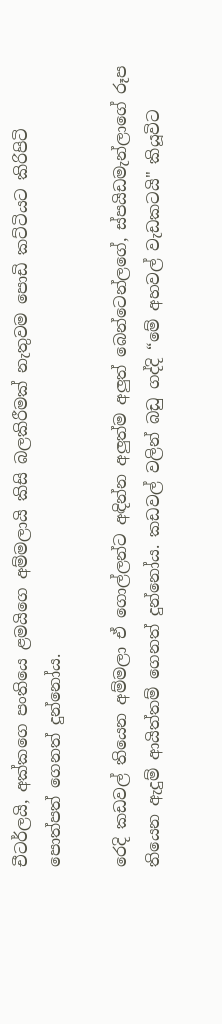චීටර්ලයි, අක්කගෙ පංතියෙ ළමයිගෙ අම්මලායි කිසි බලකිරීමක් නැතුවම පොඩි කට්ටියට කිරිපිටි පොත්පත් ගෙනත් දුන්නෝය.

රෙදි කඩවල් තියෙන අම්මලා ඒ ගොල්ලන්‍ට අඳින්න අලුත්ම අලුත් බෙන්ටෙන්ලගේ, ස්පයිඩමැන්ලාගේ රූප තියෙන ඇදුම් ආයිත්තම් ගෙනත් දුන්නෝය. කඩවල් වලින් බඩු ගද්දි “මේ අහවල් වැඩකටයි" කියූවිට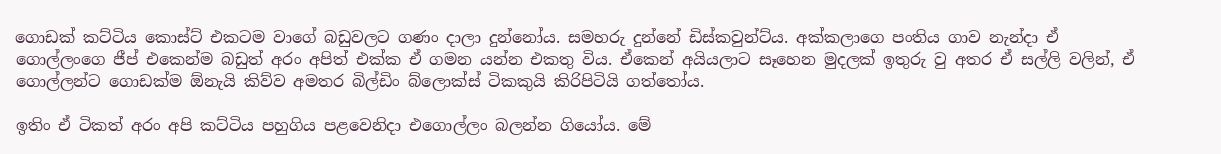ගොඩක් කට්ටිය කොස්ට් එකටම වාගේ බඩුවලට ගණං දාලා දුන්නෝය. සමහරු දුන්නේ ඩිස්කවුන්ට්ය. අක්කලාගෙ පංතිය ගාව නැන්දා ඒ ගොල්ලංගෙ ජීප් එකෙන්ම බඩුත් අරං අපිත් එක්ක ඒ ගමන යන්න එකතු විය. ඒකෙන් අයියලාට සෑහෙන මුදලක් ඉතුරු වු අතර ඒ සල්ලි වලින්, ඒ ගොල්ලන්ට ගොඩක්ම ඕනැයි කිව්ව අමතර බිල්ඩිං බ්ලොක්ස් ටිකකුයි කිරිපිටියි ගත්තෝය.

ඉතිං ඒ ටිකත් අරං අපි කට්ටිය පහුගිය පළවෙනිදා එගොල්ලං බලන්න ගියෝය. මේ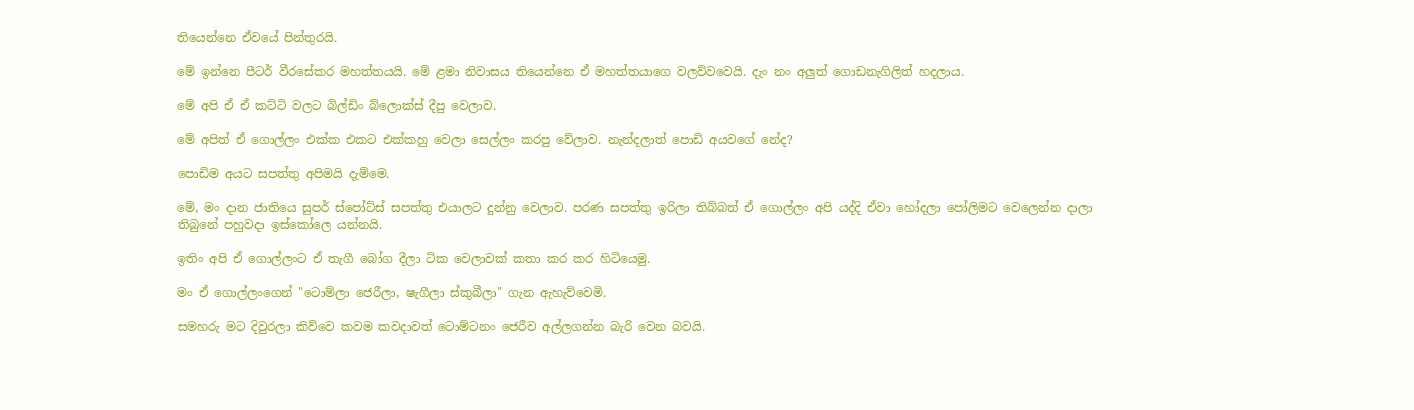තියෙන්නෙ ඒවයේ පින්තුරයි.

මේ ඉන්නෙ පීටර් වීරසේකර මහත්තයයි. මේ ළමා නිවාසය තියෙන්නෙ ඒ මහත්තයාගෙ වලව්වවෙයි. දැං නං අලුත් ගොඩනැගිලිත් හදලාය.

මේ අපි ඒ ඒ කට්ටි වලට බිල්ඩිං බ්ලොක්ස් දීපු වෙලාව.

මේ අපිත් ඒ ගොල්ලං එක්ක එකට එක්කහු වෙලා සෙල්ලං කරපු වේලාව. නැන්දලාත් පොඩි අයවගේ නේද?

පොඩිම අයට සපත්තු අපිමයි දැම්මෙ.

මේ, මං දාන ජාතියෙ සුපර් ස්පෝට්ස් සපත්තු එයාලට දුන්නු වෙලාව. පරණ සපත්තු ඉරිලා තිබ්බත් ඒ ගොල්ලං අපි යද්දි ඒවා හෝදලා පෝලිමට වෙලෙන්න දාලා තිබුනේ පහුවදා ඉස්කෝලෙ යන්නයි.

ඉතිං අපි ඒ ගොල්ලංට ඒ තැගී බෝග දීලා ටික වෙලාවක් කතා කර කර හිටියෙමු.

මං ඒ ගොල්ලංගෙන් "ටොම්ලා ජෙරීලා, ෂැගීලා ස්කුබීලා" ගැන ඇහැව්වෙමි.

සමහරු මට දිවුරලා කිව්වෙ කවම කවදාවත් ටොම්ටනං ජෙරීව අල්ලගන්න බැරි වෙන බවයි.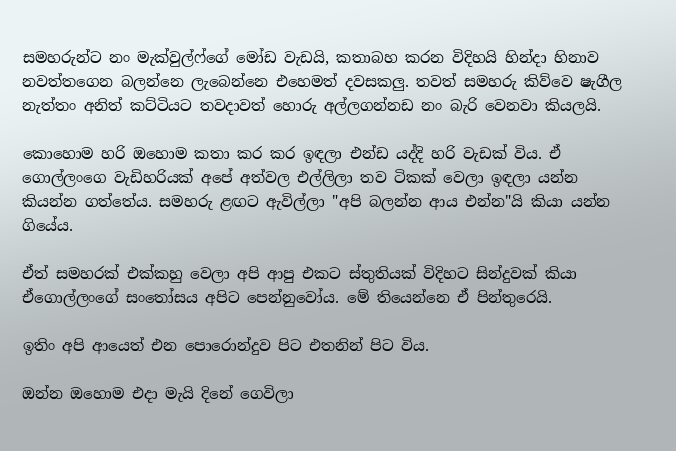සමහරුන්ට නං මැක්වුල්ෆ්ගේ මෝඩ වැඩයි, කතාබහ කරන විදිහයි හින්දා හිනාව නවත්තගෙන බලන්නෙ ලැබෙන්නෙ එහෙමත් දවසකලු. තවත් සමහරු කිව්වෙ ෂැගීල නැත්තං අනිත් කට්ටියට තවදාවත් හොරු අල්ලගන්නඩ නං බැරි වෙනවා කියලයි.

කොහොම හරි ඔහොම කතා කර කර ඉඳලා එන්ඩ යද්දි හරි වැඩක් විය. ඒ ගොල්ලංගෙ වැඩිහරියක් අපේ අත්වල එල්ලිලා තව ටිකක් වෙලා ඉඳලා යන්න කියන්න ගත්තේය. සමහරු ළඟට ඇවිල්ලා "අපි බලන්න ආය එන්න"යි කියා යන්න ගියේය.

ඒත් සමහරක් එක්කහු වෙලා අපි ආපු එකට ස්තුතියක් විදිහට සින්දුවක් කියා ඒගොල්ලංගේ සංතෝසය අපිට පෙන්නුවෝය. මේ තියෙන්නෙ ඒ පින්තුරෙයි.

ඉතිං අපි ආයෙත් එන පොරොන්දුව පිට එතනින් පිට විය.

ඔන්න ඔහොම එදා මැයි දිනේ ගෙවිලා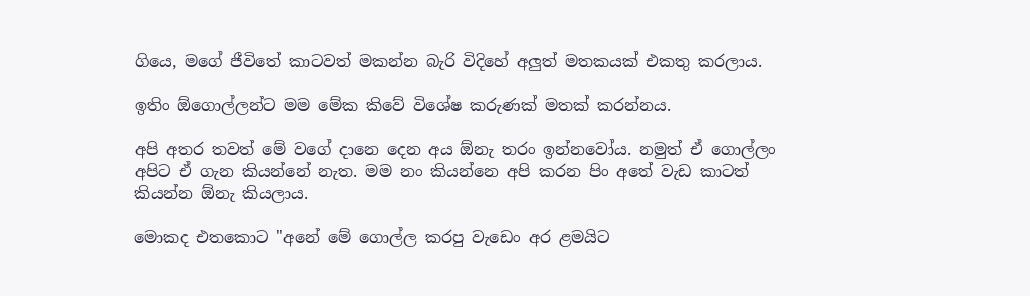ගියෙ, මගේ ජීවිතේ කාටවත් මකන්න බැරි විදිහේ අලුත් මතකයක් එකතු කරලාය.

ඉතිං ඕගොල්ලන්ට මම මේක කිවේ විශේෂ කරුණක් මතක් කරන්නය.

අපි අතර තවත් මේ වගේ දානෙ දෙන අය ඕනැ තරං ඉන්නවෝය. නමුත් ඒ ගොල්ලං අපිට ඒ ගැන කියන්නේ නැත. මම නං කියන්නෙ අපි කරන පිං අතේ වැඩ කාටත් කියන්න ඕනැ කියලාය.

මොකද එතකොට "අනේ මේ ගොල්ල කරපු වැඩෙං අර ළමයිට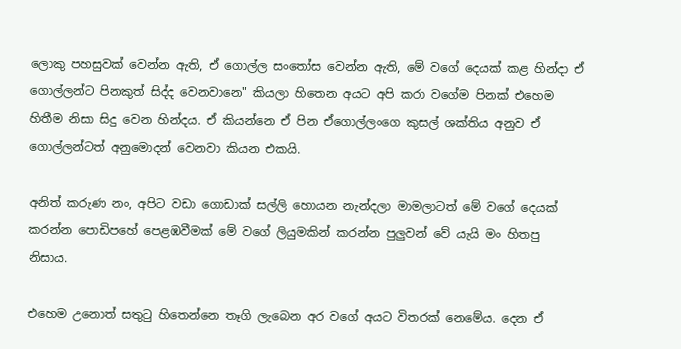ලොකු පහසුවක් වෙන්න ඇති, ඒ ගොල්ල සංතෝස වෙන්න ඇති, මේ වගේ දෙයක් කළ හින්දා ඒ ගොල්ලන්ට පිනකුත් සිද්ද වෙනවානෙ" කියලා හිතෙන අයට අපි කරා වගේම පිනක් එහෙම හිතීම නිසා සිදු වෙන හින්දය. ඒ කියන්නෙ ඒ පින ඒගොල්ලංගෙ කුසල් ශක්තිය අනුව ඒ ගොල්ලන්ටත් අනුමොදන් වෙනවා කියන එකයි.

අනිත් කරුණ නං, අපිට වඩා ගොඩාක් සල්ලි හොයන නැන්දලා මාමලාටත් මේ වගේ දෙයක් කරන්න පොඩිපහේ පෙළඹවීමක් මේ වගේ ලියුමකින් කරන්න පුලුවන් වේ යැයි මං හිතපු නිසාය.

එහෙම උනොත් සතුටු හිතෙන්නෙ තෑගි ලැබෙන අර වගේ අයට විතරක් නෙමේය. දෙන ඒ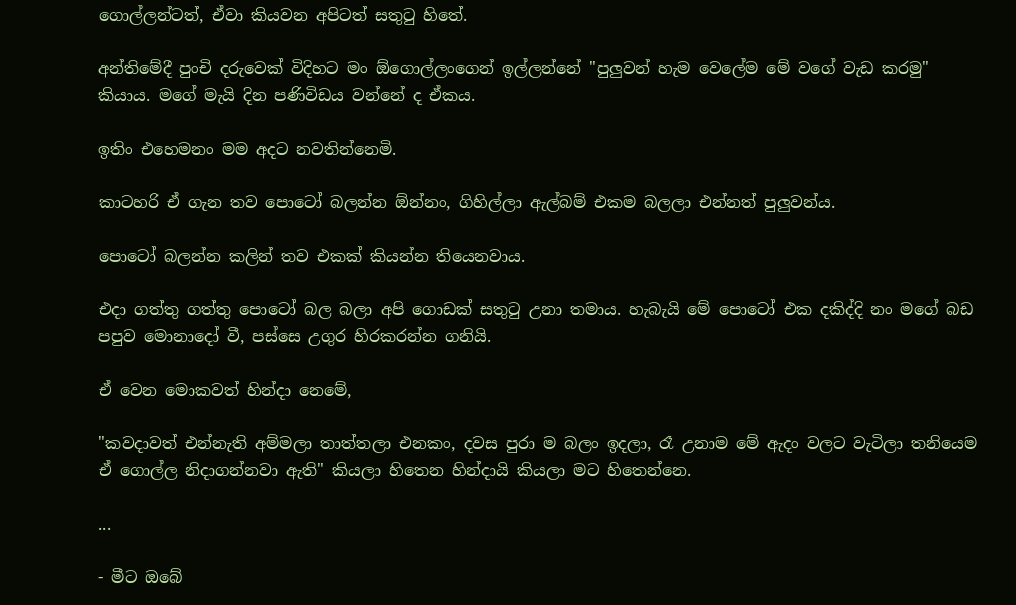ගොල්ලන්ටත්, ඒවා කියවන අපිටත් සතුටු හිතේ.

අන්තිමේදී පුංචි දරුවෙක් විදිහට මං ඕගොල්ලංගෙන් ඉල්ලන්නේ "පුලුවන් හැම වෙලේම මේ වගේ වැඩ කරමු" කියාය. මගේ මැයි දින පණිවිඩය වන්නේ ද ඒකය.

ඉතිං එහෙමනං මම අදට නවතින්නෙමි.

කාටහරි ඒ ගැන තව පොටෝ බලන්න ඕන්නං, ගිහිල්ලා ඇල්බම් එකම බලලා එන්නත් පුලුවන්ය.

පොටෝ බලන්න කලින් තව එකක් කියන්න තියෙනවාය.

එදා ගත්තු ගත්තු පොටෝ බල බලා අපි ගොඩක් සතුටු උනා තමාය. හැබැයි මේ පොටෝ එක දකිද්දි නං මගේ බඩ පපුව මොනාදෝ වී, පස්සෙ උගුර හිරකරන්න ගනියි.

ඒ වෙන මොකවත් හින්දා නෙමේ,

"කවදාවත් එන්නැති අම්මලා තාත්තලා එනකං, දවස පුරා ම බලං ඉදලා, රෑ උනාම මේ ඇදං වලට වැටිලා තනියෙම ඒ ගොල්ල නිදාගන්නවා ඇති" කියලා හිතෙන හින්දායි කියලා මට හිතෙන්නෙ.

...

- මීට ඔබේ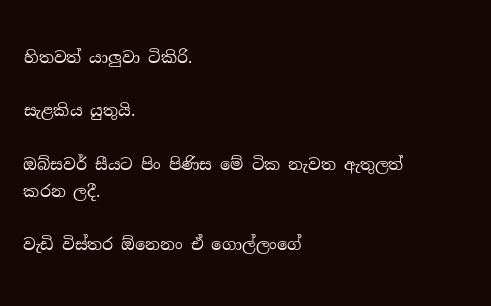හිතවත් යාලුවා ටිකිරි.

සැළකිය යුතුයි.

ඔබ්සවර් සීයට පිං පිණිස මේ ටික නැවත ඇතුලත් කරන ලදී.

වැඩි විස්තර ඕනෙනං ඒ ගොල්ලංගේ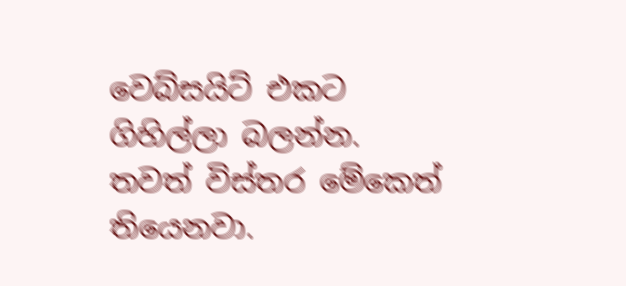වෙබ්සයිට් එකට ගිහිල්ලා බලන්න. තවත් විස්තර මේකෙත් තියෙනවා.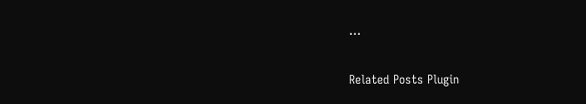...

Related Posts Plugin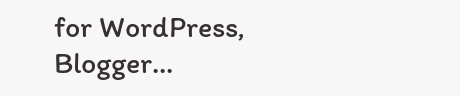for WordPress, Blogger...